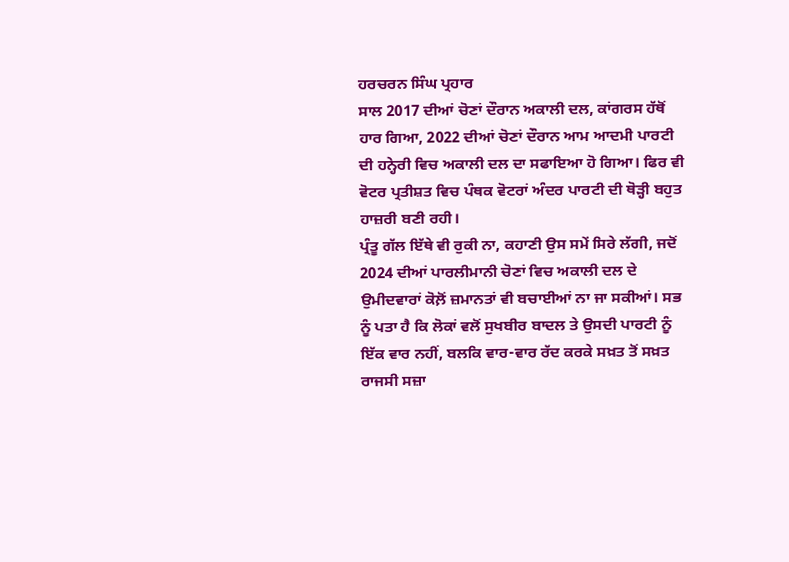ਹਰਚਰਨ ਸਿੰਘ ਪ੍ਰਹਾਰ
ਸਾਲ 2017 ਦੀਆਂ ਚੋਣਾਂ ਦੌਰਾਨ ਅਕਾਲੀ ਦਲ, ਕਾਂਗਰਸ ਹੱਥੋਂ ਹਾਰ ਗਿਆ, 2022 ਦੀਆਂ ਚੋਣਾਂ ਦੌਰਾਨ ਆਮ ਆਦਮੀ ਪਾਰਟੀ ਦੀ ਹਨ੍ਹੇਰੀ ਵਿਚ ਅਕਾਲੀ ਦਲ ਦਾ ਸਫਾਇਆ ਹੋ ਗਿਆ। ਫਿਰ ਵੀ ਵੋਟਰ ਪ੍ਰਤੀਸ਼ਤ ਵਿਚ ਪੰਥਕ ਵੋਟਰਾਂ ਅੰਦਰ ਪਾਰਟੀ ਦੀ ਥੋੜ੍ਹੀ ਬਹੁਤ ਹਾਜ਼ਰੀ ਬਣੀ ਰਹੀ।
ਪ੍ਰੰਤੂ ਗੱਲ ਇੱਥੇ ਵੀ ਰੁਕੀ ਨਾ, ਕਹਾਣੀ ਉਸ ਸਮੇਂ ਸਿਰੇ ਲੱਗੀ, ਜਦੋਂ 2024 ਦੀਆਂ ਪਾਰਲੀਮਾਨੀ ਚੋਣਾਂ ਵਿਚ ਅਕਾਲੀ ਦਲ ਦੇ ਉਮੀਦਵਾਰਾਂ ਕੋਲ਼ੋਂ ਜ਼ਮਾਨਤਾਂ ਵੀ ਬਚਾਈਆਂ ਨਾ ਜਾ ਸਕੀਆਂ। ਸਭ ਨੂੰ ਪਤਾ ਹੈ ਕਿ ਲੋਕਾਂ ਵਲੋਂ ਸੁਖਬੀਰ ਬਾਦਲ ਤੇ ਉਸਦੀ ਪਾਰਟੀ ਨੂੰ ਇੱਕ ਵਾਰ ਨਹੀਂ, ਬਲਕਿ ਵਾਰ-ਵਾਰ ਰੱਦ ਕਰਕੇ ਸਖ਼ਤ ਤੋਂ ਸਖ਼ਤ ਰਾਜਸੀ ਸਜ਼ਾ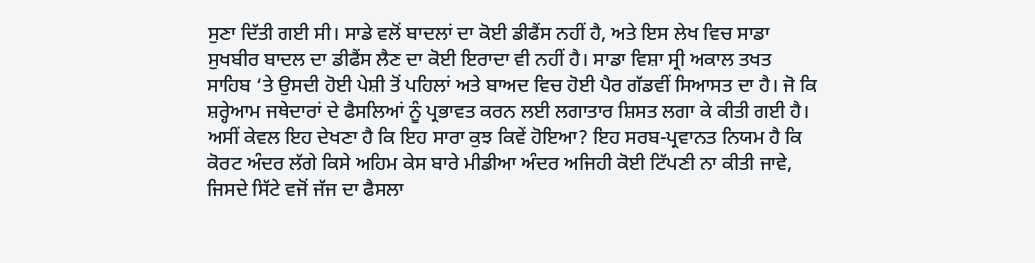ਸੁਣਾ ਦਿੱਤੀ ਗਈ ਸੀ। ਸਾਡੇ ਵਲੋਂ ਬਾਦਲਾਂ ਦਾ ਕੋਈ ਡੀਫੈਂਸ ਨਹੀਂ ਹੈ, ਅਤੇ ਇਸ ਲੇਖ ਵਿਚ ਸਾਡਾ ਸੁਖਬੀਰ ਬਾਦਲ ਦਾ ਡੀਫੈਂਸ ਲੈਣ ਦਾ ਕੋਈ ਇਰਾਦਾ ਵੀ ਨਹੀਂ ਹੈ। ਸਾਡਾ ਵਿਸ਼ਾ ਸ੍ਰੀ ਅਕਾਲ ਤਖਤ ਸਾਹਿਬ ‘ਤੇ ਉਸਦੀ ਹੋਈ ਪੇਸ਼ੀ ਤੋਂ ਪਹਿਲਾਂ ਅਤੇ ਬਾਅਦ ਵਿਚ ਹੋਈ ਪੈਰ ਗੱਡਵੀਂ ਸਿਆਸਤ ਦਾ ਹੈ। ਜੋ ਕਿ ਸ਼ਰ੍ਹੇਆਮ ਜਥੇਦਾਰਾਂ ਦੇ ਫੈਸਲਿਆਂ ਨੂੰ ਪ੍ਰਭਾਵਤ ਕਰਨ ਲਈ ਲਗਾਤਾਰ ਸ਼ਿਸਤ ਲਗਾ ਕੇ ਕੀਤੀ ਗਈ ਹੈ। ਅਸੀਂ ਕੇਵਲ ਇਹ ਦੇਖਣਾ ਹੈ ਕਿ ਇਹ ਸਾਰਾ ਕੁਝ ਕਿਵੇਂ ਹੋਇਆ? ਇਹ ਸਰਬ-ਪ੍ਰਵਾਨਤ ਨਿਯਮ ਹੈ ਕਿ ਕੋਰਟ ਅੰਦਰ ਲੱਗੇ ਕਿਸੇ ਅਹਿਮ ਕੇਸ ਬਾਰੇ ਮੀਡੀਆ ਅੰਦਰ ਅਜਿਹੀ ਕੋਈ ਟਿੱਪਣੀ ਨਾ ਕੀਤੀ ਜਾਵੇ, ਜਿਸਦੇ ਸਿੱਟੇ ਵਜੋਂ ਜੱਜ ਦਾ ਫੈਸਲਾ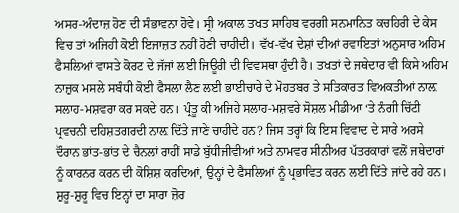ਅਸਰ-ਅੰਦਾਜ਼ ਹੋਣ ਦੀ ਸੰਭਾਵਨਾ ਹੋਵੇ। ਸ੍ਰੀ ਅਕਾਲ ਤਖਤ ਸਾਹਿਬ ਵਰਗੀ ਸਨਮਾਨਿਤ ਕਚਹਿਰੀ ਦੇ ਕੇਸ ਵਿਚ ਤਾਂ ਅਜਿਹੀ ਕੋਈ ਇਜਾਜ਼ਤ ਨਹੀਂ ਹੋਣੀ ਚਾਹੀਦੀ। ਵੱਖ-ਵੱਖ ਦੇਸ਼ਾਂ ਦੀਆਂ ਰਵਾਇਤਾਂ ਅਨੁਸਾਰ ਅਹਿਮ ਫੈਸਲਿਆਂ ਵਾਸਤੇ ਕੋਰਟ ਦੇ ਜੱਜਾਂ ਲਈ ਜਿਊਰੀ ਦੀ ਵਿਵਸਥਾ ਹੁੰਦੀ ਹੈ। ਤਖਤਾਂ ਦੇ ਜਥੇਦਾਰ ਵੀ ਕਿਸੇ ਅਹਿਮ ਨਾਜ਼ੁਕ ਮਸਲੇ ਸਬੰਧੀ ਕੋਈ ਫੈਸਲਾ ਲੈਣ ਲਈ ਭਾਈਚਾਰੇ ਦੇ ਮੋਹਤਬਰ ਤੇ ਸਤਿਕਾਰਤ ਵਿਅਕਤੀਆਂ ਨਾਲ਼ ਸਲਾਹ-ਮਸ਼ਵਰਾ ਕਰ ਸਕਦੇ ਹਨ। ਪ੍ਰੰਤੂ ਕੀ ਅਜਿਹੇ ਸਲਾਹ-ਮਸ਼ਵਰੇ ਸੋਸ਼ਲ ਮੀਡੀਆ ‘ਤੇ ਨੰਗੀ ਚਿੱਟੀ ਪ੍ਰਵਚਨੀ ਦਹਿਸ਼ਤਗਰਦੀ ਨਾਲ਼ ਦਿੱਤੇ ਜਾਣੇ ਚਾਹੀਦੇ ਹਨ? ਜਿਸ ਤਰ੍ਹਾਂ ਕਿ ਇਸ ਵਿਵਾਦ ਦੇ ਸਾਰੇ ਅਰਸੇ ਦੌਰਾਨ ਭਾਂਤ-ਭਾਂਤ ਦੇ ਚੈਨਲਾਂ ਰਾਹੀਂ ਸਾਡੇ ਬੁੱਧੀਜੀਵੀਆਂ ਅਤੇ ਨਾਮਵਰ ਸੀਨੀਅਰ ਪੱਤਰਕਾਰਾਂ ਵਲੋਂ ਜਥੇਦਾਰਾਂ ਨੂੰ ਕਾਰਨਰ ਕਰਨ ਦੀ ਕੋਸ਼ਿਸ਼ ਕਰਦਿਆਂ, ਉਨ੍ਹਾਂ ਦੇ ਫੈਸਲਿਆਂ ਨੂੰ ਪ੍ਰਭਾਵਿਤ ਕਰਨ ਲਈ ਦਿੱਤੇ ਜਾਂਦੇ ਰਹੇ ਹਨ।
ਸ਼ੁਰੂ-ਸ਼ੁਰੂ ਵਿਚ ਇਨ੍ਹਾਂ ਦਾ ਸਾਰਾ ਜ਼ੋਰ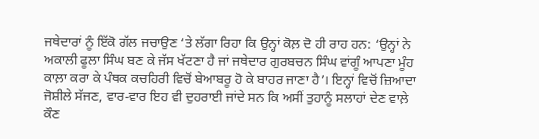ਜਥੇਦਾਰਾਂ ਨੂੰ ਇੱਕੋ ਗੱਲ ਜਚਾਉਣ ‘ਤੇ ਲੱਗਾ ਰਿਹਾ ਕਿ ਉਨ੍ਹਾਂ ਕੋਲ਼ ਦੋ ਹੀ ਰਾਹ ਹਨ: ‘ਉਨ੍ਹਾਂ ਨੇ ਅਕਾਲੀ ਫੂਲਾ ਸਿੰਘ ਬਣ ਕੇ ਜੱਸ ਖੱਟਣਾ ਹੈ ਜਾਂ ਜਥੇਦਾਰ ਗੁਰਬਚਨ ਸਿੰਘ ਵਾਂਗੂੰ ਆਪਣਾ ਮੂੰਹ ਕਾਲ਼ਾ ਕਰਾ ਕੇ ਪੰਥਕ ਕਚਹਿਰੀ ਵਿਚੋਂ ਬੇਆਬਰੂ ਹੋ ਕੇ ਬਾਹਰ ਜਾਣਾ ਹੈ’। ਇਨ੍ਹਾਂ ਵਿਚੋਂ ਜ਼ਿਆਦਾ ਜੋਸ਼ੀਲੇ ਸੱਜਣ, ਵਾਰ-ਵਾਰ ਇਹ ਵੀ ਦੁਹਰਾਈ ਜਾਂਦੇ ਸਨ ਕਿ ਅਸੀਂ ਤੁਹਾਨੂੰ ਸਲਾਹਾਂ ਦੇਣ ਵਾਲ਼ੇ ਕੌਣ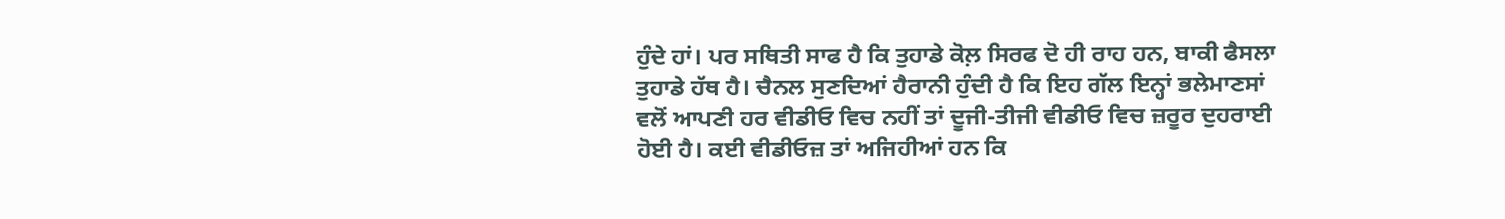ਹੁੰਦੇ ਹਾਂ। ਪਰ ਸਥਿਤੀ ਸਾਫ ਹੈ ਕਿ ਤੁਹਾਡੇ ਕੋਲ਼ ਸਿਰਫ ਦੋ ਹੀ ਰਾਹ ਹਨ, ਬਾਕੀ ਫੈਸਲਾ ਤੁਹਾਡੇ ਹੱਥ ਹੈ। ਚੈਨਲ ਸੁਣਦਿਆਂ ਹੈਰਾਨੀ ਹੁੰਦੀ ਹੈ ਕਿ ਇਹ ਗੱਲ ਇਨ੍ਹਾਂ ਭਲੇਮਾਣਸਾਂ ਵਲੋਂ ਆਪਣੀ ਹਰ ਵੀਡੀਓ ਵਿਚ ਨਹੀਂ ਤਾਂ ਦੂਜੀ-ਤੀਜੀ ਵੀਡੀਓ ਵਿਚ ਜ਼ਰੂਰ ਦੁਹਰਾਈ ਹੋਈ ਹੈ। ਕਈ ਵੀਡੀਓਜ਼ ਤਾਂ ਅਜਿਹੀਆਂ ਹਨ ਕਿ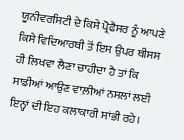ਯੂਨੀਵਰਸਿਟੀ ਦੇ ਕਿਸੇ ਪ੍ਰੋਫੈਸਰ ਨੂੰ ਆਪਣੇ ਕਿਸੇ ਵਿਦਿਆਰਥੀ ਤੋਂ ਇਸ ਉਪਰ ਥੀਸਸ ਹੀ ਲਿਖਵਾ ਲੈਣਾ ਚਾਹੀਦਾ ਹੈ ਤਾਂ ਕਿ ਸਾਡੀਆਂ ਆਉਣ ਵਾਲ਼ੀਆਂ ਨਸਲਾਂ ਲਈ ਇਨ੍ਹਾਂ ਦੀ ਇਹ ਕਲਾਕਾਰੀ ਸਾਂਭੀ ਰਹੇ।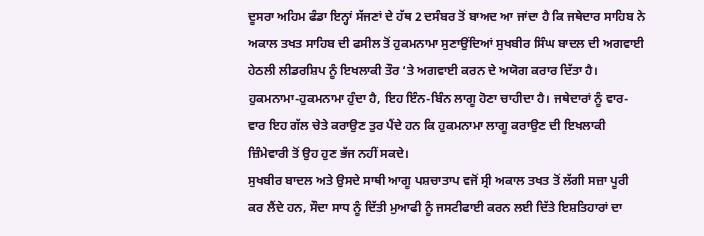ਦੂਸਰਾ ਅਹਿਮ ਫੰਡਾ ਇਨ੍ਹਾਂ ਸੱਜਣਾਂ ਦੇ ਹੱਥ 2 ਦਸੰਬਰ ਤੋਂ ਬਾਅਦ ਆ ਜਾਂਦਾ ਹੈ ਕਿ ਜਥੇਦਾਰ ਸਾਹਿਬ ਨੇ ਅਕਾਲ ਤਖਤ ਸਾਹਿਬ ਦੀ ਫਸੀਲ ਤੋਂ ਹੁਕਮਨਾਮਾ ਸੁਣਾਉਂਦਿਆਂ ਸੁਖਬੀਰ ਸਿੰਘ ਬਾਦਲ ਦੀ ਅਗਵਾਈ ਹੇਠਲੀ ਲੀਡਰਸ਼ਿਪ ਨੂੰ ਇਖਲਾਕੀ ਤੌਰ ‘ਤੇ ਅਗਵਾਈ ਕਰਨ ਦੇ ਅਯੋਗ ਕਰਾਰ ਦਿੱਤਾ ਹੈ। ਹੁਕਮਨਾਮਾ-ਹੁਕਮਨਾਮਾ ਹੁੰਦਾ ਹੈ, ਇਹ ਇੰਨ-ਬਿੰਨ ਲਾਗੂ ਹੋਣਾ ਚਾਹੀਦਾ ਹੈ। ਜਥੇਦਾਰਾਂ ਨੂੰ ਵਾਰ-ਵਾਰ ਇਹ ਗੱਲ ਚੇਤੇ ਕਰਾਉਣ ਤੁਰ ਪੈਂਦੇ ਹਨ ਕਿ ਹੁਕਮਨਾਮਾ ਲਾਗੂ ਕਰਾਉਣ ਦੀ ਇਖਲਾਕੀ ਜ਼ਿੰਮੇਵਾਰੀ ਤੋਂ ਉਹ ਹੁਣ ਭੱਜ ਨਹੀਂ ਸਕਦੇ।
ਸੁਖਬੀਰ ਬਾਦਲ ਅਤੇ ਉਸਦੇ ਸਾਥੀ ਆਗੂ ਪਸ਼ਚਾਤਾਪ ਵਜੋਂ ਸ੍ਰੀ ਅਕਾਲ ਤਖਤ ਤੋਂ ਲੱਗੀ ਸਜ਼ਾ ਪੂਰੀ ਕਰ ਲੈਂਦੇ ਹਨ, ਸੌਦਾ ਸਾਧ ਨੂੰ ਦਿੱਤੀ ਮੁਆਫੀ ਨੂੰ ਜਸਟੀਫਾਈ ਕਰਨ ਲਈ ਦਿੱਤੇ ਇਸ਼ਤਿਹਾਰਾਂ ਦਾ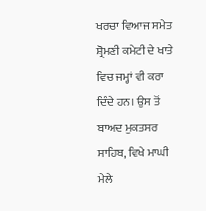ਖਰਚਾ ਵਿਆਜ ਸਮੇਤ ਸ਼੍ਰੋਮਣੀ ਕਮੇਟੀ ਦੇ ਖਾਤੇ ਵਿਚ ਜਮ੍ਹਾਂ ਵੀ ਕਰਾ ਦਿੰਦੇ ਹਨ। ਉਸ ਤੋਂ ਬਾਅਦ ਮੁਕਤਸਰ ਸਾਹਿਬ, ਵਿਖੇ ਮਾਘੀ ਮੇਲੇ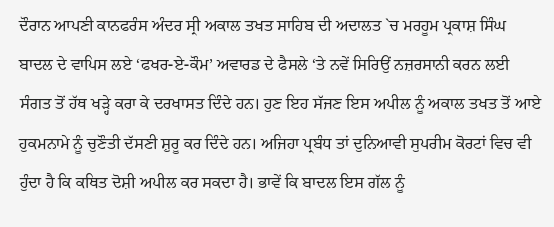ਦੌਰਾਨ ਆਪਣੀ ਕਾਨਫਰੰਸ ਅੰਦਰ ਸ੍ਰੀ ਅਕਾਲ ਤਖਤ ਸਾਹਿਬ ਦੀ ਅਦਾਲਤ `ਚ ਮਰਹੂਮ ਪ੍ਰਕਾਸ਼ ਸਿੰਘ ਬਾਦਲ ਦੇ ਵਾਪਿਸ ਲਏ ‘ਫਖਰ-ਏ-ਕੌਮ’ ਅਵਾਰਡ ਦੇ ਫੈਸਲੇ ‘ਤੇ ਨਵੇਂ ਸਿਰਿਉਂ ਨਜ਼ਰਸਾਨੀ ਕਰਨ ਲਈ ਸੰਗਤ ਤੋਂ ਹੱਥ ਖੜ੍ਹੇ ਕਰਾ ਕੇ ਦਰਖਾਸਤ ਦਿੰਦੇ ਹਨ। ਹੁਣ ਇਹ ਸੱਜਣ ਇਸ ਅਪੀਲ ਨੂੰ ਅਕਾਲ ਤਖਤ ਤੋਂ ਆਏ ਹੁਕਮਨਾਮੇ ਨੂੰ ਚੁਣੌਤੀ ਦੱਸਣੀ ਸ਼ੁਰੂ ਕਰ ਦਿੰਦੇ ਹਨ। ਅਜਿਹਾ ਪ੍ਰਬੰਧ ਤਾਂ ਦੁਨਿਆਵੀ ਸੁਪਰੀਮ ਕੋਰਟਾਂ ਵਿਚ ਵੀ ਹੁੰਦਾ ਹੈ ਕਿ ਕਥਿਤ ਦੋਸ਼ੀ ਅਪੀਲ ਕਰ ਸਕਦਾ ਹੈ। ਭਾਵੇਂ ਕਿ ਬਾਦਲ ਇਸ ਗੱਲ ਨੂੰ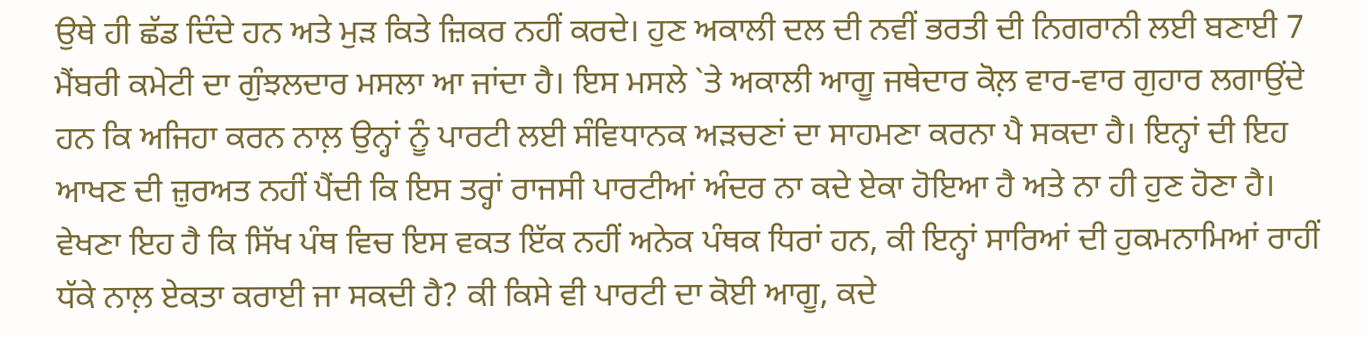ਉਥੇ ਹੀ ਛੱਡ ਦਿੰਦੇ ਹਨ ਅਤੇ ਮੁੜ ਕਿਤੇ ਜ਼ਿਕਰ ਨਹੀਂ ਕਰਦੇ। ਹੁਣ ਅਕਾਲੀ ਦਲ ਦੀ ਨਵੀਂ ਭਰਤੀ ਦੀ ਨਿਗਰਾਨੀ ਲਈ ਬਣਾਈ 7 ਮੈਂਬਰੀ ਕਮੇਟੀ ਦਾ ਗੁੰਝਲਦਾਰ ਮਸਲਾ ਆ ਜਾਂਦਾ ਹੈ। ਇਸ ਮਸਲੇ `ਤੇ ਅਕਾਲੀ ਆਗੂ ਜਥੇਦਾਰ ਕੋਲ਼ ਵਾਰ-ਵਾਰ ਗੁਹਾਰ ਲਗਾਉਂਦੇ ਹਨ ਕਿ ਅਜਿਹਾ ਕਰਨ ਨਾਲ਼ ਉਨ੍ਹਾਂ ਨੂੰ ਪਾਰਟੀ ਲਈ ਸੰਵਿਧਾਨਕ ਅੜਚਣਾਂ ਦਾ ਸਾਹਮਣਾ ਕਰਨਾ ਪੈ ਸਕਦਾ ਹੈ। ਇਨ੍ਹਾਂ ਦੀ ਇਹ ਆਖਣ ਦੀ ਜ਼ੁਰਅਤ ਨਹੀਂ ਪੈਂਦੀ ਕਿ ਇਸ ਤਰ੍ਹਾਂ ਰਾਜਸੀ ਪਾਰਟੀਆਂ ਅੰਦਰ ਨਾ ਕਦੇ ਏਕਾ ਹੋਇਆ ਹੈ ਅਤੇ ਨਾ ਹੀ ਹੁਣ ਹੋਣਾ ਹੈ।
ਵੇਖਣਾ ਇਹ ਹੈ ਕਿ ਸਿੱਖ ਪੰਥ ਵਿਚ ਇਸ ਵਕਤ ਇੱਕ ਨਹੀਂ ਅਨੇਕ ਪੰਥਕ ਧਿਰਾਂ ਹਨ, ਕੀ ਇਨ੍ਹਾਂ ਸਾਰਿਆਂ ਦੀ ਹੁਕਮਨਾਮਿਆਂ ਰਾਹੀਂ ਧੱਕੇ ਨਾਲ਼ ਏਕਤਾ ਕਰਾਈ ਜਾ ਸਕਦੀ ਹੈ? ਕੀ ਕਿਸੇ ਵੀ ਪਾਰਟੀ ਦਾ ਕੋਈ ਆਗੂ, ਕਦੇ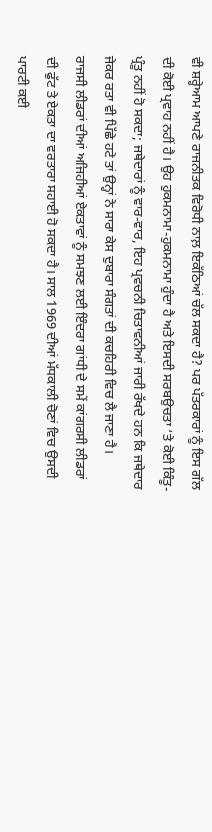ਵੀ ਸ਼ਰ੍ਹੇਆਮ ਆਪਣੇ ਰਾਜਨੀਤਕ ਵਿਰੋਧੀ ਨਾਲ਼ ਇਕੱਠਿਆਂ ਚੱਲ ਸਕਦਾ ਹੈ? ਪਰ ਪੱਤਰਕਾਰਾਂ ਨੂੰ ਇਸ ਗੱਲ ਦੀ ਕੋਈ ਪ੍ਰਵਾਹ ਨਹੀਂ ਹੈ। ਉਹ ਹੁਕਮਨਾਮਾ-ਹੁਕਮਨਾਮਾ ਹੁੰਦਾ ਹੈ ਅਤੇ ਇਸਦੀ ਸਰਬਉਚਤਾ ‘ਤੇ ਕੋਈ ਕਿੰਤੂ-ਪ੍ਰੰਤੂ ਨਹੀਂ ਹੋ ਸਕਦਾ; ਜਥੇਦਾਰਾਂ ਨੂੰ ਵਾਰ-ਵਾਰ, ਇਹ ਪ੍ਰਵਚਨੀ ਚਿਤਾਵਨੀਆਂ ਜਾਰੀ ਰੱਖਦੇ ਹਨ ਕਿ ਜਥੇਦਾਰ ਜੇਕਰ ਰਤਾ ਵੀ ਪਿੱਛੇ ਹਟੇ ਤਾਂ ਉਨ੍ਹਾਂ ਨੇ ਸਾਰਾ ਕੇਸ ਦੁਬਾਰਾ ਸੰਗਤਾਂ ਦੀ ਕਚਹਿਰੀ ਵਿਚ ਲੈ ਜਾਣਾ ਹੈ।
ਰਾਜਸੀ ਲੀਡਰਾਂ ਦੀਆਂ ਅਜਿਹੀਆਂ ਏਕਤਾਵਾਂ ਨੂੰ ਸਮਝਣ ਲਈ ਇੰਦਰਾ ਗਾਂਧੀ ਦੇ ਸਮੇਂ ਕਾਂਗਰਸੀ ਲੀਡਰਾਂ ਦੀ ਫੁੱਟ ਤੇ ਏਕਤਾ ਦਾ ਵਰਤਾਰਾ ਸਹਾਈ ਹੋ ਸਕਦਾ ਹੈ। ਸਾਲ 1969 ਦੀਆਂ ਮੱਧਕਾਲੀ ਚੋਣਾਂ ਵਿਚ ਉਸਦੀ ਪਾਰਟੀ ਕਈ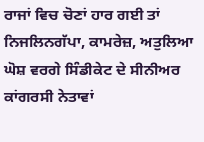ਰਾਜਾਂ ਵਿਚ ਚੋਣਾਂ ਹਾਰ ਗਈ ਤਾਂ ਨਿਜਲਿਨਗੱਪਾ, ਕਾਮਰੇਜ਼, ਅਤੁਲਿਆ ਘੋਸ਼ ਵਰਗੇ ਸਿੰਡੀਕੇਟ ਦੇ ਸੀਨੀਅਰ ਕਾਂਗਰਸੀ ਨੇਤਾਵਾਂ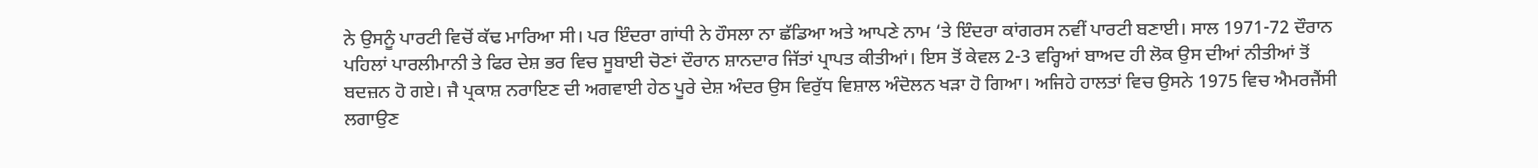ਨੇ ਉਸਨੂੰ ਪਾਰਟੀ ਵਿਚੋਂ ਕੱਢ ਮਾਰਿਆ ਸੀ। ਪਰ ਇੰਦਰਾ ਗਾਂਧੀ ਨੇ ਹੌਸਲਾ ਨਾ ਛੱਡਿਆ ਅਤੇ ਆਪਣੇ ਨਾਮ ‘ਤੇ ਇੰਦਰਾ ਕਾਂਗਰਸ ਨਵੀਂ ਪਾਰਟੀ ਬਣਾਈ। ਸਾਲ 1971-72 ਦੌਰਾਨ ਪਹਿਲਾਂ ਪਾਰਲੀਮਾਨੀ ਤੇ ਫਿਰ ਦੇਸ਼ ਭਰ ਵਿਚ ਸੂਬਾਈ ਚੋਣਾਂ ਦੌਰਾਨ ਸ਼ਾਨਦਾਰ ਜਿੱਤਾਂ ਪ੍ਰਾਪਤ ਕੀਤੀਆਂ। ਇਸ ਤੋਂ ਕੇਵਲ 2-3 ਵਰ੍ਹਿਆਂ ਬਾਅਦ ਹੀ ਲੋਕ ਉਸ ਦੀਆਂ ਨੀਤੀਆਂ ਤੋਂ ਬਦਜ਼ਨ ਹੋ ਗਏ। ਜੈ ਪ੍ਰਕਾਸ਼ ਨਰਾਇਣ ਦੀ ਅਗਵਾਈ ਹੇਠ ਪੂਰੇ ਦੇਸ਼ ਅੰਦਰ ਉਸ ਵਿਰੁੱਧ ਵਿਸ਼ਾਲ ਅੰਦੋਲਨ ਖੜਾ ਹੋ ਗਿਆ। ਅਜਿਹੇ ਹਾਲਤਾਂ ਵਿਚ ਉਸਨੇ 1975 ਵਿਚ ਐਮਰਜੈਂਸੀ ਲਗਾਉਣ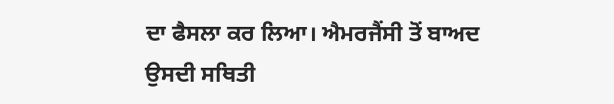ਦਾ ਫੈਸਲਾ ਕਰ ਲਿਆ। ਐਮਰਜੈਂਸੀ ਤੋਂ ਬਾਅਦ ਉਸਦੀ ਸਥਿਤੀ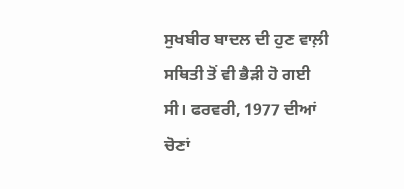ਸੁਖਬੀਰ ਬਾਦਲ ਦੀ ਹੁਣ ਵਾਲ਼ੀ ਸਥਿਤੀ ਤੋਂ ਵੀ ਭੈੜੀ ਹੋ ਗਈ ਸੀ। ਫਰਵਰੀ, 1977 ਦੀਆਂ ਚੋਣਾਂ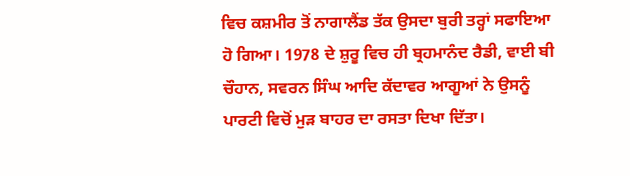ਵਿਚ ਕਸ਼ਮੀਰ ਤੋਂ ਨਾਗਾਲੈਂਡ ਤੱਕ ਉਸਦਾ ਬੁਰੀ ਤਰ੍ਹਾਂ ਸਫਾਇਆ ਹੋ ਗਿਆ। 1978 ਦੇ ਸ਼ੁਰੂ ਵਿਚ ਹੀ ਬ੍ਰਹਮਾਨੰਦ ਰੈਡੀ, ਵਾਈ ਬੀ ਚੌਹਾਨ, ਸਵਰਨ ਸਿੰਘ ਆਦਿ ਕੱਦਾਵਰ ਆਗੂਆਂ ਨੇ ਉਸਨੂੰ ਪਾਰਟੀ ਵਿਚੋਂ ਮੁੜ ਬਾਹਰ ਦਾ ਰਸਤਾ ਦਿਖਾ ਦਿੱਤਾ।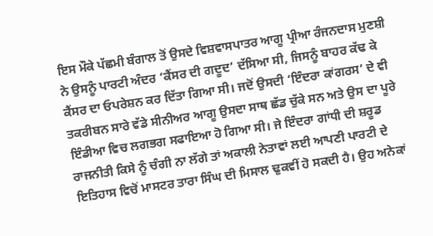ਇਸ ਮੌਕੇ ਪੱਛਮੀ ਬੰਗਾਲ ਤੋਂ ਉਸਦੇ ਵਿਸ਼ਵਾਸਪਾਤਰ ਆਗੂ ਪ੍ਰੀਆ ਰੰਜਨਦਾਸ ਮੁਣਸ਼ੀ ਨੇ ਉਸਨੂੰ ਪਾਰਟੀ ਅੰਦਰ ‘ਕੈਂਸਰ ਦੀ ਗਦੂਦ’ ਦੱਸਿਆ ਸੀ, ਜਿਸਨੂੰ ਬਾਹਰ ਕੱਢ ਕੇ ਕੈਂਸਰ ਦਾ ਓਪਰੇਸ਼ਨ ਕਰ ਦਿੱਤਾ ਗਿਆ ਸੀ। ਜਦੋਂ ਉਸਦੀ ‘ਇੰਦਰਾ ਕਾਂਗਰਸ’ ਦੇ ਵੀ ਤਕਰੀਬਨ ਸਾਰੇ ਵੱਡੇ ਸੀਨੀਅਰ ਆਗੂ ਉਸਦਾ ਸਾਥ ਛੱਡ ਚੁੱਕੇ ਸਨ ਅਤੇ ਉਸ ਦਾ ਪੂਰੇ ਇੰਡੀਆ ਵਿਚ ਲਗਭਗ ਸਫਾਇਆ ਹੋ ਗਿਆ ਸੀ। ਜੇ ਇੰਦਰਾ ਗਾਂਧੀ ਦੀ ਸ਼ਰੂਡ ਰਾਜਨੀਤੀ ਕਿਸੇ ਨੂੰ ਚੰਗੀ ਨਾ ਲੱਗੇ ਤਾਂ ਅਕਾਲੀ ਨੇਤਾਵਾਂ ਲਈ ਆਪਣੀ ਪਾਰਟੀ ਦੇ ਇਤਿਹਾਸ ਵਿਚੋਂ ਮਾਸਟਰ ਤਾਰਾ ਸਿੰਘ ਦੀ ਮਿਸਾਲ ਢੁਕਵੀਂ ਹੋ ਸਕਦੀ ਹੈ। ਉਹ ਅਨੇਕਾਂ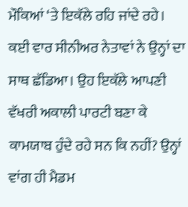ਮੌਕਿਆਂ ‘ਤੇ ਇਕੱਲੇ ਰਹਿ ਜਾਂਦੇ ਰਹੇ। ਕਈ ਵਾਰ ਸੀਨੀਅਰ ਨੇਤਾਵਾਂ ਨੇ ਉਨ੍ਹਾਂ ਦਾ ਸਾਥ ਛੱਡਿਆ। ਉਹ ਇਕੱਲੇ ਆਪਣੀ ਵੱਖਰੀ ਅਕਾਲੀ ਪਾਰਟੀ ਬਣਾ ਕੇ ਕਾਮਯਾਬ ਹੁੰਦੇ ਰਹੇ ਸਨ ਕਿ ਨਹੀਂ? ਉਨ੍ਹਾਂ ਵਾਂਗ ਹੀ ਮੈਡਮ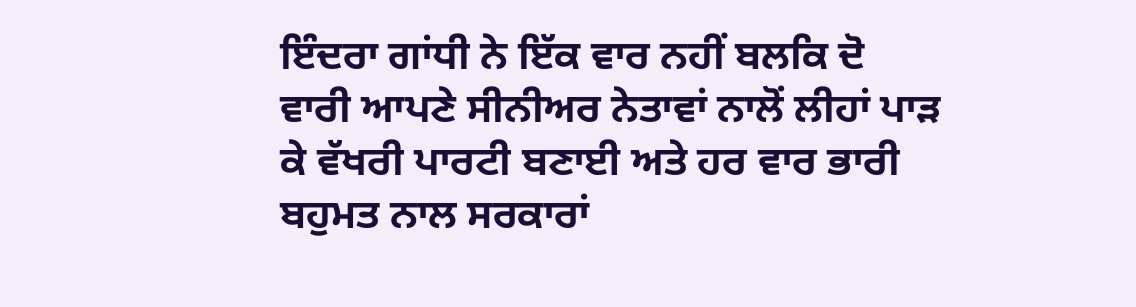ਇੰਦਰਾ ਗਾਂਧੀ ਨੇ ਇੱਕ ਵਾਰ ਨਹੀਂ ਬਲਕਿ ਦੋ ਵਾਰੀ ਆਪਣੇ ਸੀਨੀਅਰ ਨੇਤਾਵਾਂ ਨਾਲੋਂ ਲੀਹਾਂ ਪਾੜ ਕੇ ਵੱਖਰੀ ਪਾਰਟੀ ਬਣਾਈ ਅਤੇ ਹਰ ਵਾਰ ਭਾਰੀ ਬਹੁਮਤ ਨਾਲ ਸਰਕਾਰਾਂ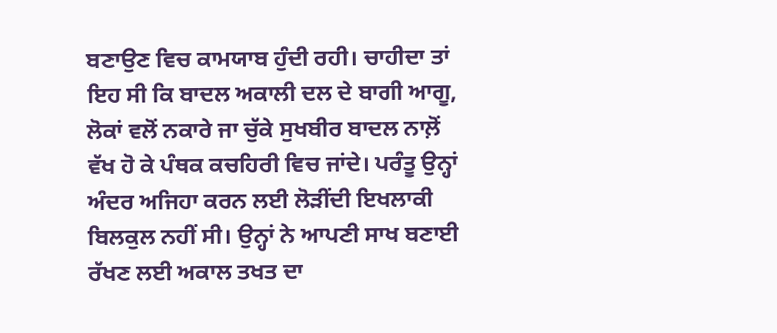ਬਣਾਉਣ ਵਿਚ ਕਾਮਯਾਬ ਹੁੰਦੀ ਰਹੀ। ਚਾਹੀਦਾ ਤਾਂ ਇਹ ਸੀ ਕਿ ਬਾਦਲ ਅਕਾਲੀ ਦਲ ਦੇ ਬਾਗੀ ਆਗੂ, ਲੋਕਾਂ ਵਲੋਂ ਨਕਾਰੇ ਜਾ ਚੁੱਕੇ ਸੁਖਬੀਰ ਬਾਦਲ ਨਾਲ਼ੋਂ ਵੱਖ ਹੋ ਕੇ ਪੰਥਕ ਕਚਹਿਰੀ ਵਿਚ ਜਾਂਦੇ। ਪਰੰਤੂ ਉਨ੍ਹਾਂ ਅੰਦਰ ਅਜਿਹਾ ਕਰਨ ਲਈ ਲੋੜੀਂਦੀ ਇਖਲਾਕੀ ਬਿਲਕੁਲ ਨਹੀਂ ਸੀ। ਉਨ੍ਹਾਂ ਨੇ ਆਪਣੀ ਸਾਖ ਬਣਾਈ ਰੱਖਣ ਲਈ ਅਕਾਲ ਤਖਤ ਦਾ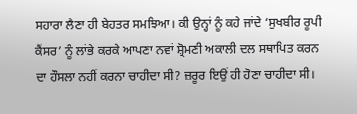ਸਹਾਰਾ ਲੈਣਾ ਹੀ ਬੇਹਤਰ ਸਮਝਿਆ। ਕੀ ਉਨ੍ਹਾਂ ਨੂੰ ਕਹੇ ਜਾਂਦੇ ‘ਸੁਖਬੀਰ ਰੂਪੀ ਕੈਂਸਰ’ ਨੂੰ ਲਾਂਭੇ ਕਰਕੇ ਆਪਣਾ ਨਵਾਂ ਸ਼੍ਰੋਮਣੀ ਅਕਾਲੀ ਦਲ ਸਥਾਪਿਤ ਕਰਨ ਦਾ ਹੌਸਲਾ ਨਹੀਂ ਕਰਨਾ ਚਾਹੀਦਾ ਸੀ? ਜ਼ਰੂਰ ਇਉਂ ਹੀ ਹੋਣਾ ਚਾਹੀਦਾ ਸੀ।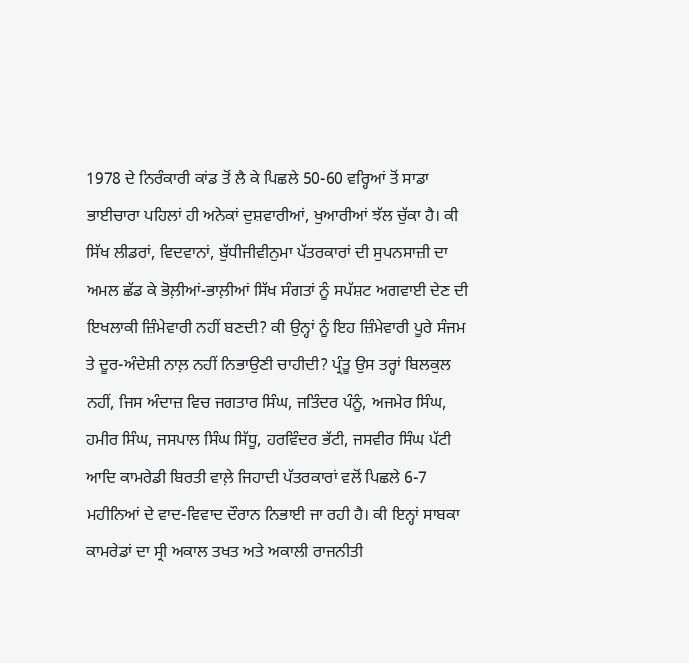1978 ਦੇ ਨਿਰੰਕਾਰੀ ਕਾਂਡ ਤੋਂ ਲੈ ਕੇ ਪਿਛਲੇ 50-60 ਵਰ੍ਹਿਆਂ ਤੋਂ ਸਾਡਾ ਭਾਈਚਾਰਾ ਪਹਿਲਾਂ ਹੀ ਅਨੇਕਾਂ ਦੁਸ਼ਵਾਰੀਆਂ, ਖੁਆਰੀਆਂ ਝੱਲ ਚੁੱਕਾ ਹੈ। ਕੀ ਸਿੱਖ ਲੀਡਰਾਂ, ਵਿਦਵਾਨਾਂ, ਬੁੱਧੀਜੀਵੀਨੁਮਾ ਪੱਤਰਕਾਰਾਂ ਦੀ ਸੁਪਨਸਾਜ਼ੀ ਦਾ ਅਮਲ ਛੱਡ ਕੇ ਭੋਲ਼ੀਆਂ-ਭਾਲ਼ੀਆਂ ਸਿੱਖ ਸੰਗਤਾਂ ਨੂੰ ਸਪੱਸ਼ਟ ਅਗਵਾਈ ਦੇਣ ਦੀ ਇਖਲਾਕੀ ਜ਼ਿੰਮੇਵਾਰੀ ਨਹੀਂ ਬਣਦੀ? ਕੀ ਉਨ੍ਹਾਂ ਨੂੰ ਇਹ ਜ਼ਿੰਮੇਵਾਰੀ ਪੂਰੇ ਸੰਜਮ ਤੇ ਦੂਰ-ਅੰਦੇਸ਼ੀ ਨਾਲ਼ ਨਹੀਂ ਨਿਭਾਉਣੀ ਚਾਹੀਦੀ? ਪ੍ਰੰਤੂ ਉਸ ਤਰ੍ਹਾਂ ਬਿਲਕੁਲ ਨਹੀਂ, ਜਿਸ ਅੰਦਾਜ਼ ਵਿਚ ਜਗਤਾਰ ਸਿੰਘ, ਜਤਿੰਦਰ ਪੰਨੂੰ, ਅਜਮੇਰ ਸਿੰਘ, ਹਮੀਰ ਸਿੰਘ, ਜਸਪਾਲ ਸਿੰਘ ਸਿੱਧੂ, ਹਰਵਿੰਦਰ ਭੱਟੀ, ਜਸਵੀਰ ਸਿੰਘ ਪੱਟੀ ਆਦਿ ਕਾਮਰੇਡੀ ਬਿਰਤੀ ਵਾਲ਼ੇ ਜਿਹਾਦੀ ਪੱਤਰਕਾਰਾਂ ਵਲੋਂ ਪਿਛਲੇ 6-7 ਮਹੀਨਿਆਂ ਦੇ ਵਾਦ-ਵਿਵਾਦ ਦੌਰਾਨ ਨਿਭਾਈ ਜਾ ਰਹੀ ਹੈ। ਕੀ ਇਨ੍ਹਾਂ ਸਾਬਕਾ ਕਾਮਰੇਡਾਂ ਦਾ ਸ੍ਰੀ ਅਕਾਲ ਤਖਤ ਅਤੇ ਅਕਾਲੀ ਰਾਜਨੀਤੀ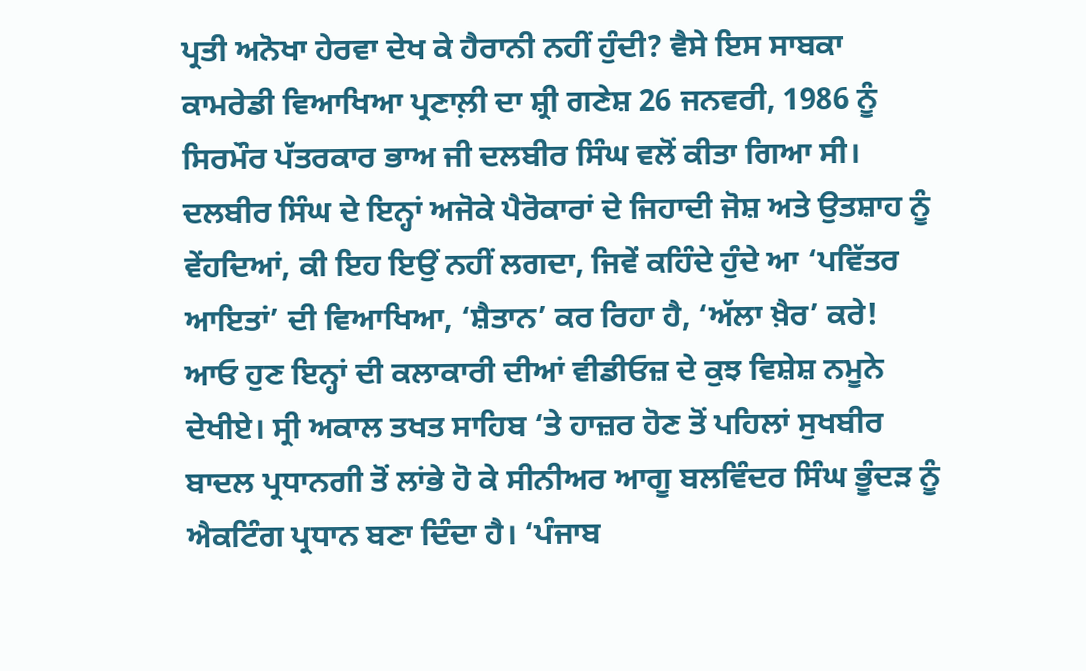ਪ੍ਰਤੀ ਅਨੋਖਾ ਹੇਰਵਾ ਦੇਖ ਕੇ ਹੈਰਾਨੀ ਨਹੀਂ ਹੁੰਦੀ? ਵੈਸੇ ਇਸ ਸਾਬਕਾ ਕਾਮਰੇਡੀ ਵਿਆਖਿਆ ਪ੍ਰਣਾਲ਼ੀ ਦਾ ਸ਼੍ਰੀ ਗਣੇਸ਼ 26 ਜਨਵਰੀ, 1986 ਨੂੰ ਸਿਰਮੌਰ ਪੱਤਰਕਾਰ ਭਾਅ ਜੀ ਦਲਬੀਰ ਸਿੰਘ ਵਲੋਂ ਕੀਤਾ ਗਿਆ ਸੀ। ਦਲਬੀਰ ਸਿੰਘ ਦੇ ਇਨ੍ਹਾਂ ਅਜੋਕੇ ਪੈਰੋਕਾਰਾਂ ਦੇ ਜਿਹਾਦੀ ਜੋਸ਼ ਅਤੇ ਉਤਸ਼ਾਹ ਨੂੰ ਵੇਂਹਦਿਆਂ, ਕੀ ਇਹ ਇਉਂ ਨਹੀਂ ਲਗਦਾ, ਜਿਵੇਂ ਕਹਿੰਦੇ ਹੁੰਦੇ ਆ ‘ਪਵਿੱਤਰ ਆਇਤਾਂ’ ਦੀ ਵਿਆਖਿਆ, ‘ਸ਼ੈਤਾਨ’ ਕਰ ਰਿਹਾ ਹੈ, ‘ਅੱਲਾ ਖ਼ੈਰ’ ਕਰੇ!
ਆਓ ਹੁਣ ਇਨ੍ਹਾਂ ਦੀ ਕਲਾਕਾਰੀ ਦੀਆਂ ਵੀਡੀਓਜ਼ ਦੇ ਕੁਝ ਵਿਸ਼ੇਸ਼ ਨਮੂਨੇ ਦੇਖੀਏ। ਸ੍ਰੀ ਅਕਾਲ ਤਖਤ ਸਾਹਿਬ ‘ਤੇ ਹਾਜ਼ਰ ਹੋਣ ਤੋਂ ਪਹਿਲਾਂ ਸੁਖਬੀਰ ਬਾਦਲ ਪ੍ਰਧਾਨਗੀ ਤੋਂ ਲਾਂਭੇ ਹੋ ਕੇ ਸੀਨੀਅਰ ਆਗੂ ਬਲਵਿੰਦਰ ਸਿੰਘ ਭੂੰਦੜ ਨੂੰ ਐਕਟਿੰਗ ਪ੍ਰਧਾਨ ਬਣਾ ਦਿੰਦਾ ਹੈ। ‘ਪੰਜਾਬ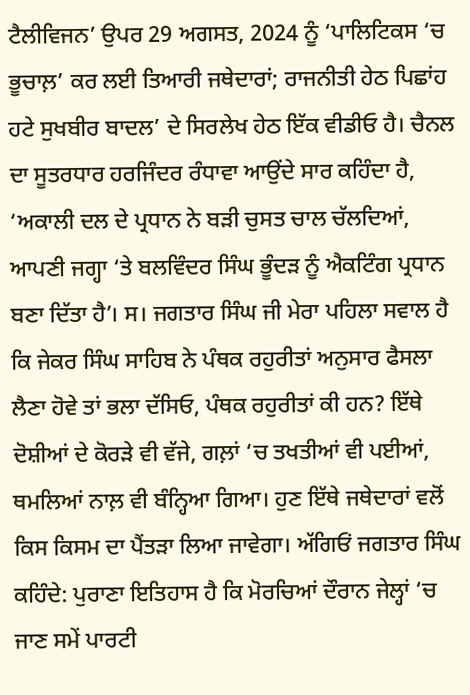ਟੈਲੀਵਿਜਨ’ ਉਪਰ 29 ਅਗਸਤ, 2024 ਨੂੰ ‘ਪਾਲਿਟਿਕਸ ‘ਚ ਭੂਚਾਲ਼’ ਕਰ ਲਈ ਤਿਆਰੀ ਜਥੇਦਾਰਾਂ; ਰਾਜਨੀਤੀ ਹੇਠ ਪਿਛਾਂਹ ਹਟੇ ਸੁਖਬੀਰ ਬਾਦਲ’ ਦੇ ਸਿਰਲੇਖ ਹੇਠ ਇੱਕ ਵੀਡੀਓ ਹੈ। ਚੈਨਲ ਦਾ ਸੂਤਰਧਾਰ ਹਰਜਿੰਦਰ ਰੰਧਾਵਾ ਆਉਂਦੇ ਸਾਰ ਕਹਿੰਦਾ ਹੈ, ‘ਅਕਾਲੀ ਦਲ ਦੇ ਪ੍ਰਧਾਨ ਨੇ ਬੜੀ ਚੁਸਤ ਚਾਲ ਚੱਲਦਿਆਂ, ਆਪਣੀ ਜਗ੍ਹਾ ‘ਤੇ ਬਲਵਿੰਦਰ ਸਿੰਘ ਭੂੰਦੜ ਨੂੰ ਐਕਟਿੰਗ ਪ੍ਰਧਾਨ ਬਣਾ ਦਿੱਤਾ ਹੈ’। ਸ। ਜਗਤਾਰ ਸਿੰਘ ਜੀ ਮੇਰਾ ਪਹਿਲਾ ਸਵਾਲ ਹੈ ਕਿ ਜੇਕਰ ਸਿੰਘ ਸਾਹਿਬ ਨੇ ਪੰਥਕ ਰਹੁਰੀਤਾਂ ਅਨੁਸਾਰ ਫੈਸਲਾ ਲੈਣਾ ਹੋਵੇ ਤਾਂ ਭਲਾ ਦੱਸਿਓ, ਪੰਥਕ ਰਹੁਰੀਤਾਂ ਕੀ ਹਨ? ਇੱਥੇ ਦੋਸ਼ੀਆਂ ਦੇ ਕੋਰੜੇ ਵੀ ਵੱਜੇ, ਗਲ਼ਾਂ ‘ਚ ਤਖਤੀਆਂ ਵੀ ਪਈਆਂ, ਥਮਲਿਆਂ ਨਾਲ਼ ਵੀ ਬੰਨ੍ਹਿਆ ਗਿਆ। ਹੁਣ ਇੱਥੇ ਜਥੇਦਾਰਾਂ ਵਲੋਂ ਕਿਸ ਕਿਸਮ ਦਾ ਪੈਂਤੜਾ ਲਿਆ ਜਾਵੇਗਾ। ਅੱਗਿਓਂ ਜਗਤਾਰ ਸਿੰਘ ਕਹਿੰਦੇ: ਪੁਰਾਣਾ ਇਤਿਹਾਸ ਹੈ ਕਿ ਮੋਰਚਿਆਂ ਦੌਰਾਨ ਜੇਲ੍ਹਾਂ ‘ਚ ਜਾਣ ਸਮੇਂ ਪਾਰਟੀ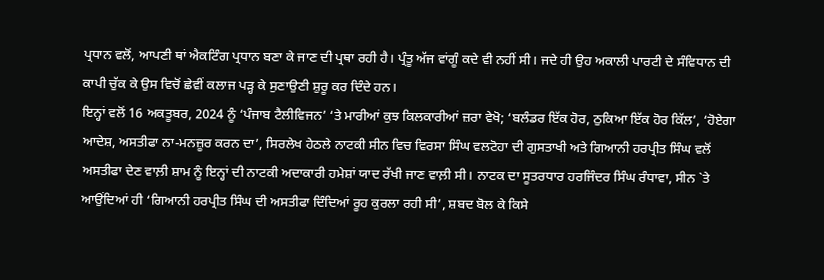ਪ੍ਰਧਾਨ ਵਲੋਂ, ਆਪਣੀ ਥਾਂ ਐਕਟਿੰਗ ਪ੍ਰਧਾਨ ਬਣਾ ਕੇ ਜਾਣ ਦੀ ਪ੍ਰਥਾ ਰਹੀ ਹੈ। ਪ੍ਰੰਤੂ ਅੱਜ ਵਾਂਗੂੰ ਕਦੇ ਵੀ ਨਹੀਂ ਸੀ। ਜਦੇ ਹੀ ਉਹ ਅਕਾਲੀ ਪਾਰਟੀ ਦੇ ਸੰਵਿਧਾਨ ਦੀ ਕਾਪੀ ਚੁੱਕ ਕੇ ਉਸ ਵਿਚੋਂ ਛੇਵੀਂ ਕਲਾਜ ਪੜ੍ਹ ਕੇ ਸੁਣਾਉਣੀ ਸ਼ੁਰੂ ਕਰ ਦਿੰਦੇ ਹਨ।
ਇਨ੍ਹਾਂ ਵਲੋਂ 16 ਅਕਤੂਬਰ, 2024 ਨੂੰ ‘ਪੰਜਾਬ ਟੈਲੀਵਿਜਨ’ ‘ਤੇ ਮਾਰੀਆਂ ਕੁਝ ਕਿਲਕਾਰੀਆਂ ਜ਼ਰਾ ਵੇਖੋ; ‘ਬਲੰਡਰ ਇੱਕ ਹੋਰ, ਠੁਕਿਆ ਇੱਕ ਹੋਰ ਕਿੱਲ’, ‘ਹੋਏਗਾ ਆਦੇਸ਼, ਅਸਤੀਫਾ ਨਾ-ਮਨਜ਼ੂਰ ਕਰਨ ਦਾ’, ਸਿਰਲੇਖ ਹੇਠਲੇ ਨਾਟਕੀ ਸੀਨ ਵਿਚ ਵਿਰਸਾ ਸਿੰਘ ਵਲਟੋਹਾ ਦੀ ਗੁਸਤਾਖੀ ਅਤੇ ਗਿਆਨੀ ਹਰਪ੍ਰੀਤ ਸਿੰਘ ਵਲੋਂ ਅਸਤੀਫਾ ਦੇਣ ਵਾਲ਼ੀ ਸ਼ਾਮ ਨੂੰ ਇਨ੍ਹਾਂ ਦੀ ਨਾਟਕੀ ਅਦਾਕਾਰੀ ਹਮੇਸ਼ਾਂ ਯਾਦ ਰੱਖੀ ਜਾਣ ਵਾਲ਼ੀ ਸੀ। ਨਾਟਕ ਦਾ ਸੂਤਰਧਾਰ ਹਰਜਿੰਦਰ ਸਿੰਘ ਰੰਧਾਵਾ, ਸੀਨ `ਤੇ ਆਉਂਦਿਆਂ ਹੀ ‘ਗਿਆਨੀ ਹਰਪ੍ਰੀਤ ਸਿੰਘ ਦੀ ਅਸਤੀਫਾ ਦਿੰਦਿਆਂ ਰੂਹ ਕੁਰਲਾ ਰਹੀ ਸੀ’, ਸ਼ਬਦ ਬੋਲ ਕੇ ਕਿਸੇ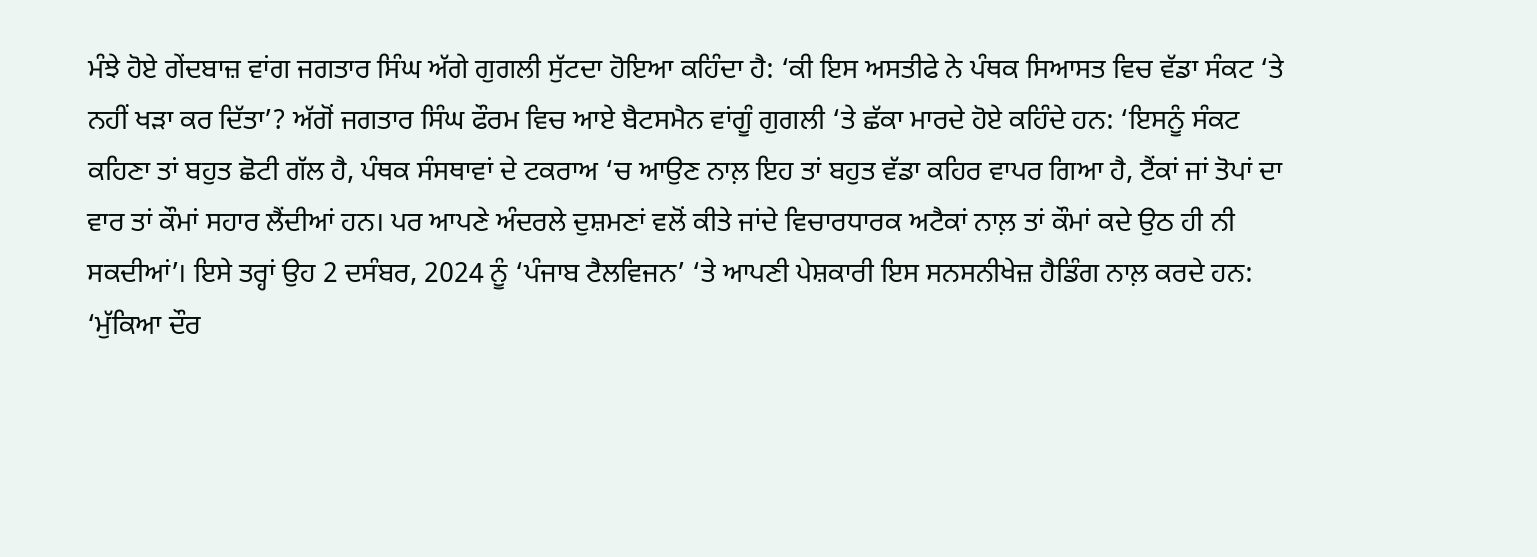ਮੰਝੇ ਹੋਏ ਗੇਂਦਬਾਜ਼ ਵਾਂਗ ਜਗਤਾਰ ਸਿੰਘ ਅੱਗੇ ਗੁਗਲੀ ਸੁੱਟਦਾ ਹੋਇਆ ਕਹਿੰਦਾ ਹੈ: ‘ਕੀ ਇਸ ਅਸਤੀਫੇ ਨੇ ਪੰਥਕ ਸਿਆਸਤ ਵਿਚ ਵੱਡਾ ਸੰਕਟ ‘ਤੇ ਨਹੀਂ ਖੜਾ ਕਰ ਦਿੱਤਾ’? ਅੱਗੋਂ ਜਗਤਾਰ ਸਿੰਘ ਫੌਰਮ ਵਿਚ ਆਏ ਬੈਟਸਮੈਨ ਵਾਂਗੂੰ ਗੁਗਲੀ ‘ਤੇ ਛੱਕਾ ਮਾਰਦੇ ਹੋਏ ਕਹਿੰਦੇ ਹਨ: ‘ਇਸਨੂੰ ਸੰਕਟ ਕਹਿਣਾ ਤਾਂ ਬਹੁਤ ਛੋਟੀ ਗੱਲ ਹੈ, ਪੰਥਕ ਸੰਸਥਾਵਾਂ ਦੇ ਟਕਰਾਅ ‘ਚ ਆਉਣ ਨਾਲ਼ ਇਹ ਤਾਂ ਬਹੁਤ ਵੱਡਾ ਕਹਿਰ ਵਾਪਰ ਗਿਆ ਹੈ, ਟੈਂਕਾਂ ਜਾਂ ਤੋਪਾਂ ਦਾ ਵਾਰ ਤਾਂ ਕੌਮਾਂ ਸਹਾਰ ਲੈਂਦੀਆਂ ਹਨ। ਪਰ ਆਪਣੇ ਅੰਦਰਲੇ ਦੁਸ਼ਮਣਾਂ ਵਲੋਂ ਕੀਤੇ ਜਾਂਦੇ ਵਿਚਾਰਧਾਰਕ ਅਟੈਕਾਂ ਨਾਲ਼ ਤਾਂ ਕੌਮਾਂ ਕਦੇ ਉਠ ਹੀ ਨੀ ਸਕਦੀਆਂ’। ਇਸੇ ਤਰ੍ਹਾਂ ਉਹ 2 ਦਸੰਬਰ, 2024 ਨੂੰ ‘ਪੰਜਾਬ ਟੈਲਵਿਜਨ’ ‘ਤੇ ਆਪਣੀ ਪੇਸ਼ਕਾਰੀ ਇਸ ਸਨਸਨੀਖੇਜ਼ ਹੈਡਿੰਗ ਨਾਲ਼ ਕਰਦੇ ਹਨ: ‘ਮੁੱਕਿਆ ਦੌਰ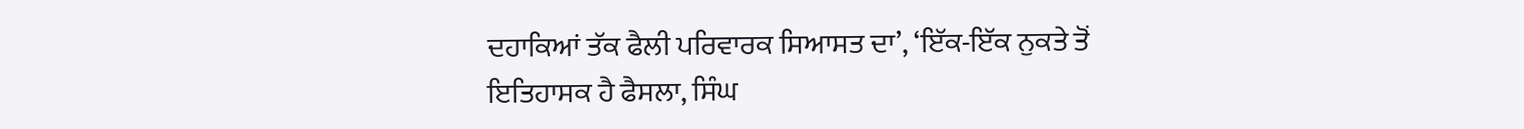ਦਹਾਕਿਆਂ ਤੱਕ ਫੈਲੀ ਪਰਿਵਾਰਕ ਸਿਆਸਤ ਦਾ’, ‘ਇੱਕ-ਇੱਕ ਨੁਕਤੇ ਤੋਂ ਇਤਿਹਾਸਕ ਹੈ ਫੈਸਲਾ, ਸਿੰਘ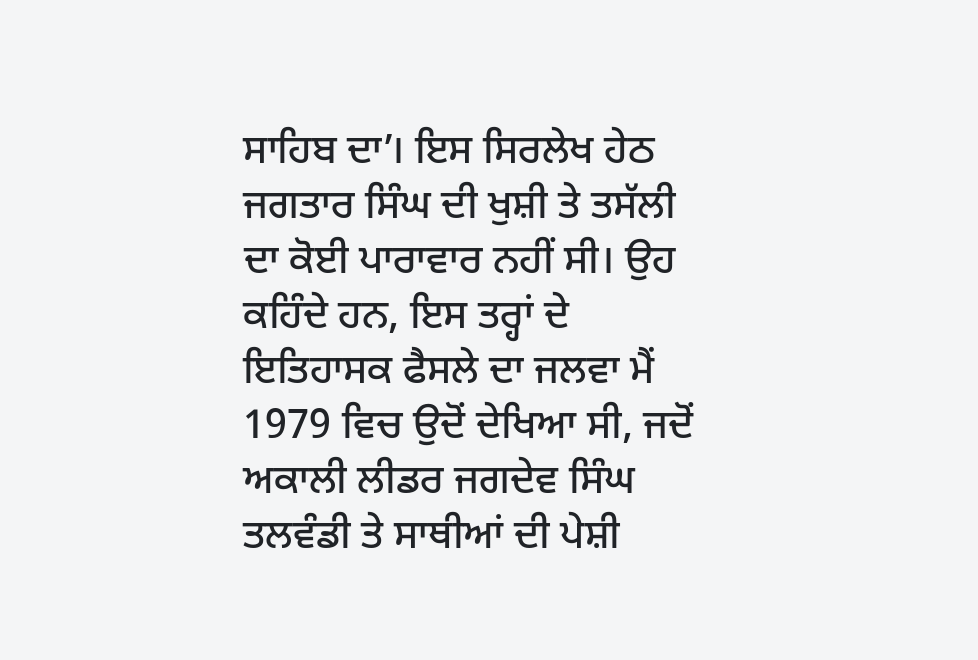ਸਾਹਿਬ ਦਾ’। ਇਸ ਸਿਰਲੇਖ ਹੇਠ ਜਗਤਾਰ ਸਿੰਘ ਦੀ ਖੁਸ਼ੀ ਤੇ ਤਸੱਲੀ ਦਾ ਕੋਈ ਪਾਰਾਵਾਰ ਨਹੀਂ ਸੀ। ਉਹ ਕਹਿੰਦੇ ਹਨ, ਇਸ ਤਰ੍ਹਾਂ ਦੇ ਇਤਿਹਾਸਕ ਫੈਸਲੇ ਦਾ ਜਲਵਾ ਮੈਂ 1979 ਵਿਚ ਉਦੋਂ ਦੇਖਿਆ ਸੀ, ਜਦੋਂ ਅਕਾਲੀ ਲੀਡਰ ਜਗਦੇਵ ਸਿੰਘ ਤਲਵੰਡੀ ਤੇ ਸਾਥੀਆਂ ਦੀ ਪੇਸ਼ੀ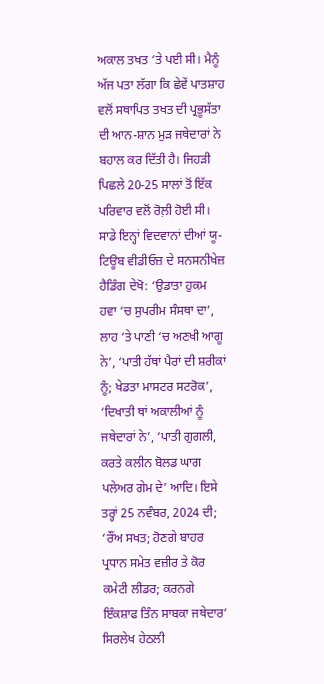ਅਕਾਲ ਤਖਤ ‘ਤੇ ਪਈ ਸੀ। ਮੈਨੂੰ ਅੱਜ ਪਤਾ ਲੱਗਾ ਕਿ ਛੇਵੇਂ ਪਾਤਸ਼ਾਹ ਵਲੋਂ ਸਥਾਪਿਤ ਤਖਤ ਦੀ ਪ੍ਰਭੂਸੱਤਾ ਦੀ ਆਨ-ਸ਼ਾਨ ਮੁੜ ਜਥੇਦਾਰਾਂ ਨੇ ਬਹਾਲ ਕਰ ਦਿੱਤੀ ਹੈ। ਜਿਹੜੀ ਪਿਛਲੇ 20-25 ਸਾਲਾਂ ਤੋਂ ਇੱਕ ਪਰਿਵਾਰ ਵਲੋਂ ਰੋਲ਼ੀ ਹੋਈ ਸੀ। ਸਾਡੇ ਇਨ੍ਹਾਂ ਵਿਦਵਾਨਾਂ ਦੀਆਂ ਯੂ-ਟਿਊਬ ਵੀਡੀਓਜ਼ ਦੇ ਸਨਸਨੀਖੇਜ਼ ਹੈਡਿੰਗ ਦੇਖੋ: ‘ਉਡਾਤਾ ਹੁਕਮ ਹਵਾ ‘ਚ ਸੁਪਰੀਮ ਸੰਸਥਾ ਦਾ’, ਲਾਹ ‘ਤੇ ਪਾਣੀ ‘ਚ ਅਣਖੀ ਆਗੂ ਨੇ’, ‘ਪਾਤੀ ਹੱਥਾਂ ਪੈਰਾਂ ਦੀ ਸ਼ਰੀਕਾਂ ਨੂੰ; ਖੇਡਤਾ ਮਾਸਟਰ ਸਟਰੋਕ’, ‘ਦਿਖਾਤੀ ਥਾਂ ਅਕਾਲੀਆਂ ਨੂੰ ਜਥੇਦਾਰਾਂ ਨੇ’, ‘ਪਾਤੀ ਗੁਗਲੀ, ਕਰਤੇ ਕਲੀਨ ਬੋਲਡ ਘਾਗ ਪਲੇਅਰ ਗੇਮ ਦੇ’ ਆਦਿ। ਇਸੇ ਤਰ੍ਹਾਂ 25 ਨਵੰਬਰ, 2024 ਦੀ; ‘ਰੌਂਅ ਸਖਤ; ਹੋਣਗੇ ਬਾਹਰ ਪ੍ਰਧਾਨ ਸਮੇਤ ਵਜ਼ੀਰ ਤੇ ਕੋਰ ਕਮੇਟੀ ਲੀਡਰ; ਕਰਨਗੇ ਇੰਕਸ਼ਾਫ ਤਿੰਨ ਸਾਬਕਾ ਜਥੇਦਾਰ’ ਸਿਰਲੇਖ ਹੇਠਲੀ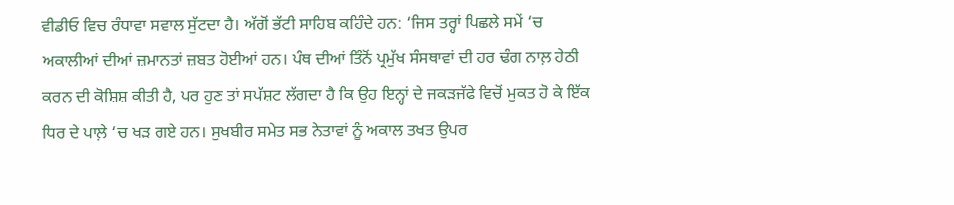ਵੀਡੀਓ ਵਿਚ ਰੰਧਾਵਾ ਸਵਾਲ ਸੁੱਟਦਾ ਹੈ। ਅੱਗੋਂ ਭੱਟੀ ਸਾਹਿਬ ਕਹਿੰਦੇ ਹਨ: ‘ਜਿਸ ਤਰ੍ਹਾਂ ਪਿਛਲੇ ਸਮੇਂ ‘ਚ ਅਕਾਲੀਆਂ ਦੀਆਂ ਜ਼ਮਾਨਤਾਂ ਜ਼ਬਤ ਹੋਈਆਂ ਹਨ। ਪੰਥ ਦੀਆਂ ਤਿੰਨੋਂ ਪ੍ਰਮੁੱਖ ਸੰਸਥਾਵਾਂ ਦੀ ਹਰ ਢੰਗ ਨਾਲ਼ ਹੇਠੀ ਕਰਨ ਦੀ ਕੋਸ਼ਿਸ਼ ਕੀਤੀ ਹੈ, ਪਰ ਹੁਣ ਤਾਂ ਸਪੱਸ਼ਟ ਲੱਗਦਾ ਹੈ ਕਿ ਉਹ ਇਨ੍ਹਾਂ ਦੇ ਜਕੜਜੱਫੇ ਵਿਚੋਂ ਮੁਕਤ ਹੋ ਕੇ ਇੱਕ ਧਿਰ ਦੇ ਪਾਲ਼ੇ ‘ਚ ਖੜ ਗਏ ਹਨ। ਸੁਖਬੀਰ ਸਮੇਤ ਸਭ ਨੇਤਾਵਾਂ ਨੂੰ ਅਕਾਲ ਤਖਤ ਉਪਰ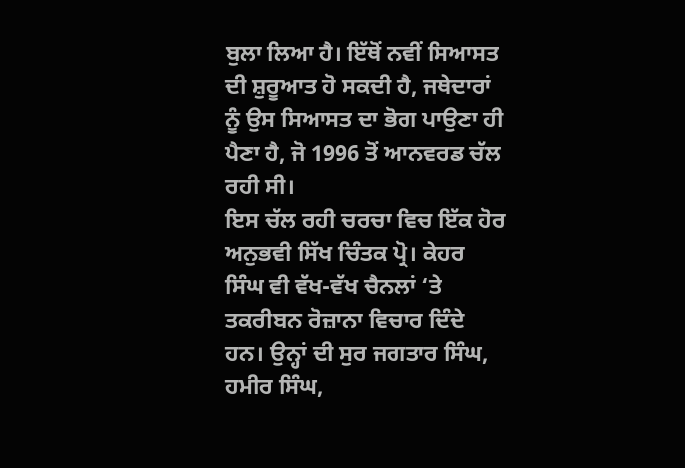ਬੁਲਾ ਲਿਆ ਹੈ। ਇੱਥੋਂ ਨਵੀਂ ਸਿਆਸਤ ਦੀ ਸ਼ੁਰੂਆਤ ਹੋ ਸਕਦੀ ਹੈ, ਜਥੇਦਾਰਾਂ ਨੂੰ ਉਸ ਸਿਆਸਤ ਦਾ ਭੋਗ ਪਾਉਣਾ ਹੀ ਪੈਣਾ ਹੈ, ਜੋ 1996 ਤੋਂ ਆਨਵਰਡ ਚੱਲ ਰਹੀ ਸੀ।
ਇਸ ਚੱਲ ਰਹੀ ਚਰਚਾ ਵਿਚ ਇੱਕ ਹੋਰ ਅਨੁਭਵੀ ਸਿੱਖ ਚਿੰਤਕ ਪ੍ਰੋ। ਕੇਹਰ ਸਿੰਘ ਵੀ ਵੱਖ-ਵੱਖ ਚੈਨਲਾਂ ‘ਤੇ ਤਕਰੀਬਨ ਰੋਜ਼ਾਨਾ ਵਿਚਾਰ ਦਿੰਦੇ ਹਨ। ਉਨ੍ਹਾਂ ਦੀ ਸੁਰ ਜਗਤਾਰ ਸਿੰਘ, ਹਮੀਰ ਸਿੰਘ,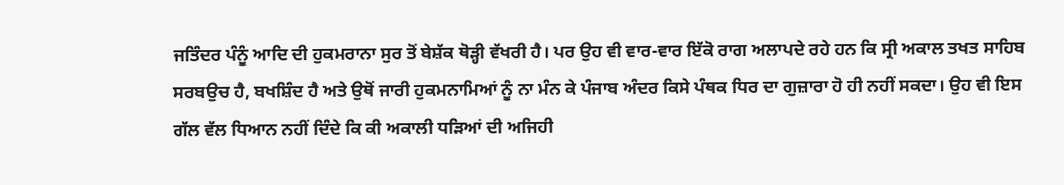ਜਤਿੰਦਰ ਪੰਨੂੰ ਆਦਿ ਦੀ ਹੁਕਮਰਾਨਾ ਸੁਰ ਤੋਂ ਬੇਸ਼ੱਕ ਥੋੜ੍ਹੀ ਵੱਖਰੀ ਹੈ। ਪਰ ਉਹ ਵੀ ਵਾਰ-ਵਾਰ ਇੱਕੋ ਰਾਗ ਅਲਾਪਦੇ ਰਹੇ ਹਨ ਕਿ ਸ੍ਰੀ ਅਕਾਲ ਤਖਤ ਸਾਹਿਬ ਸਰਬਉਚ ਹੈ, ਬਖਸ਼ਿੰਦ ਹੈ ਅਤੇ ਉਥੋਂ ਜਾਰੀ ਹੁਕਮਨਾਮਿਆਂ ਨੂੰ ਨਾ ਮੰਨ ਕੇ ਪੰਜਾਬ ਅੰਦਰ ਕਿਸੇ ਪੰਥਕ ਧਿਰ ਦਾ ਗੁਜ਼ਾਰਾ ਹੋ ਹੀ ਨਹੀਂ ਸਕਦਾ। ਉਹ ਵੀ ਇਸ ਗੱਲ ਵੱਲ ਧਿਆਨ ਨਹੀਂ ਦਿੰਦੇ ਕਿ ਕੀ ਅਕਾਲੀ ਧੜਿਆਂ ਦੀ ਅਜਿਹੀ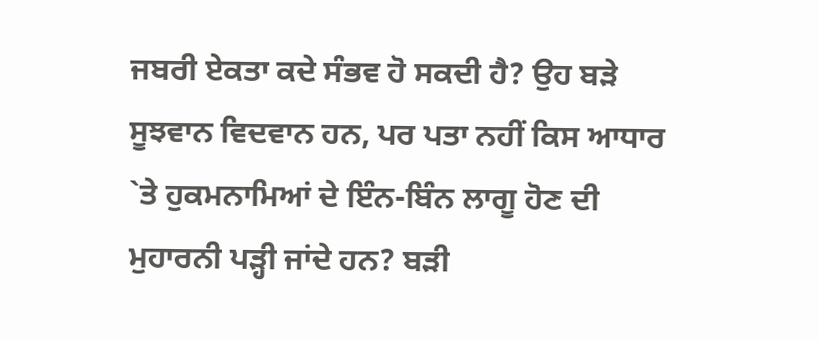ਜਬਰੀ ਏਕਤਾ ਕਦੇ ਸੰਭਵ ਹੋ ਸਕਦੀ ਹੈ? ਉਹ ਬੜੇ ਸੂਝਵਾਨ ਵਿਦਵਾਨ ਹਨ, ਪਰ ਪਤਾ ਨਹੀਂ ਕਿਸ ਆਧਾਰ `ਤੇ ਹੁਕਮਨਾਮਿਆਂ ਦੇ ਇੰਨ-ਬਿੰਨ ਲਾਗੂ ਹੋਣ ਦੀ ਮੁਹਾਰਨੀ ਪੜ੍ਹੀ ਜਾਂਦੇ ਹਨ? ਬੜੀ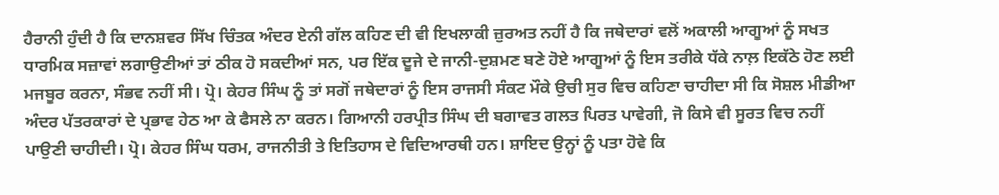ਹੈਰਾਨੀ ਹੁੰਦੀ ਹੈ ਕਿ ਦਾਨਸ਼ਵਰ ਸਿੱਖ ਚਿੰਤਕ ਅੰਦਰ ਏਨੀ ਗੱਲ ਕਹਿਣ ਦੀ ਵੀ ਇਖਲਾਕੀ ਜ਼ੁਰਅਤ ਨਹੀਂ ਹੈ ਕਿ ਜਥੇਦਾਰਾਂ ਵਲੋਂ ਅਕਾਲੀ ਆਗੂਆਂ ਨੂੰ ਸਖਤ ਧਾਰਮਿਕ ਸਜ਼ਾਵਾਂ ਲਗਾਉਣੀਆਂ ਤਾਂ ਠੀਕ ਹੋ ਸਕਦੀਆਂ ਸਨ, ਪਰ ਇੱਕ ਦੂਜੇ ਦੇ ਜਾਨੀ-ਦੁਸ਼ਮਣ ਬਣੇ ਹੋਏ ਆਗੂਆਂ ਨੂੰ ਇਸ ਤਰੀਕੇ ਧੱਕੇ ਨਾਲ਼ ਇਕੱਠੇ ਹੋਣ ਲਈ ਮਜਬੂਰ ਕਰਨਾ, ਸੰਭਵ ਨਹੀਂ ਸੀ। ਪ੍ਰੋ। ਕੇਹਰ ਸਿੰਘ ਨੂੰ ਤਾਂ ਸਗੋਂ ਜਥੇਦਾਰਾਂ ਨੂੰ ਇਸ ਰਾਜਸੀ ਸੰਕਟ ਮੌਕੇ ਉਚੀ ਸੁਰ ਵਿਚ ਕਹਿਣਾ ਚਾਹੀਦਾ ਸੀ ਕਿ ਸੋਸ਼ਲ ਮੀਡੀਆ ਅੰਦਰ ਪੱਤਰਕਾਰਾਂ ਦੇ ਪ੍ਰਭਾਵ ਹੇਠ ਆ ਕੇ ਫੈਸਲੇ ਨਾ ਕਰਨ। ਗਿਆਨੀ ਹਰਪ੍ਰੀਤ ਸਿੰਘ ਦੀ ਬਗਾਵਤ ਗਲਤ ਪਿਰਤ ਪਾਵੇਗੀ, ਜੋ ਕਿਸੇ ਵੀ ਸੂਰਤ ਵਿਚ ਨਹੀਂ ਪਾਉਣੀ ਚਾਹੀਦੀ। ਪ੍ਰੋ। ਕੇਹਰ ਸਿੰਘ ਧਰਮ, ਰਾਜਨੀਤੀ ਤੇ ਇਤਿਹਾਸ ਦੇ ਵਿਦਿਆਰਥੀ ਹਨ। ਸ਼ਾਇਦ ਉਨ੍ਹਾਂ ਨੂੰ ਪਤਾ ਹੋਵੇ ਕਿ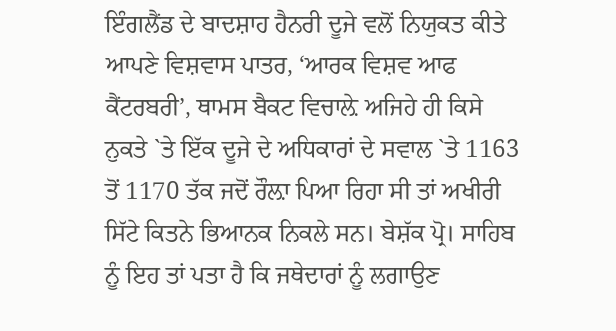ਇੰਗਲੈਂਡ ਦੇ ਬਾਦਸ਼ਾਹ ਹੈਨਰੀ ਦੂਜੇ ਵਲੋਂ ਨਿਯੁਕਤ ਕੀਤੇ ਆਪਣੇ ਵਿਸ਼ਵਾਸ ਪਾਤਰ, ‘ਆਰਕ ਵਿਸ਼ਵ ਆਫ ਕੈਂਟਰਬਰੀ’, ਥਾਮਸ ਬੈਕਟ ਵਿਚਾਲ਼ੇ ਅਜਿਹੇ ਹੀ ਕਿਸੇ ਨੁਕਤੇ `ਤੇ ਇੱਕ ਦੂਜੇ ਦੇ ਅਧਿਕਾਰਾਂ ਦੇ ਸਵਾਲ `ਤੇ 1163 ਤੋਂ 1170 ਤੱਕ ਜਦੋਂ ਰੌਲ਼ਾ ਪਿਆ ਰਿਹਾ ਸੀ ਤਾਂ ਅਖੀਰੀ ਸਿੱਟੇ ਕਿਤਨੇ ਭਿਆਨਕ ਨਿਕਲੇ ਸਨ। ਬੇਸ਼ੱਕ ਪ੍ਰੋ। ਸਾਹਿਬ ਨੂੰ ਇਹ ਤਾਂ ਪਤਾ ਹੈ ਕਿ ਜਥੇਦਾਰਾਂ ਨੂੰ ਲਗਾਉਣ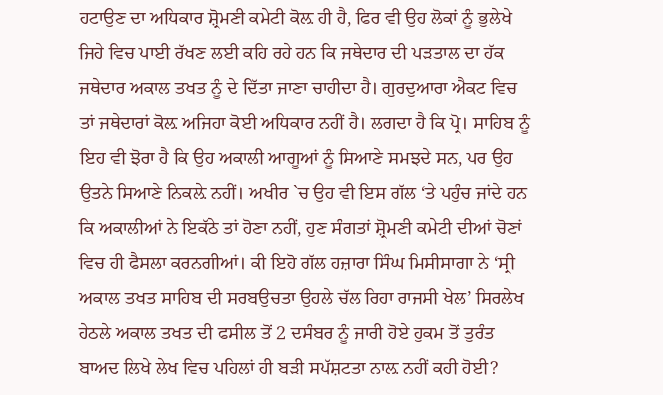ਹਟਾਉਣ ਦਾ ਅਧਿਕਾਰ ਸ਼੍ਰੋਮਣੀ ਕਮੇਟੀ ਕੋਲ਼ ਹੀ ਹੈ, ਫਿਰ ਵੀ ਉਹ ਲੋਕਾਂ ਨੂੰ ਭੁਲੇਖੇ ਜਿਹੇ ਵਿਚ ਪਾਈ ਰੱਖਣ ਲਈ ਕਹਿ ਰਹੇ ਹਨ ਕਿ ਜਥੇਦਾਰ ਦੀ ਪੜਤਾਲ ਦਾ ਹੱਕ ਜਥੇਦਾਰ ਅਕਾਲ ਤਖਤ ਨੂੰ ਦੇ ਦਿੱਤਾ ਜਾਣਾ ਚਾਹੀਦਾ ਹੈ। ਗੁਰਦੁਆਰਾ ਐਕਟ ਵਿਚ ਤਾਂ ਜਥੇਦਾਰਾਂ ਕੋਲ਼ ਅਜਿਹਾ ਕੋਈ ਅਧਿਕਾਰ ਨਹੀਂ ਹੈ। ਲਗਦਾ ਹੈ ਕਿ ਪ੍ਰੋ। ਸਾਹਿਬ ਨੂੰ ਇਹ ਵੀ ਝੋਰਾ ਹੈ ਕਿ ਉਹ ਅਕਾਲੀ ਆਗੂਆਂ ਨੂੰ ਸਿਆਣੇ ਸਮਝਦੇ ਸਨ, ਪਰ ਉਹ ਉਤਨੇ ਸਿਆਣੇ ਨਿਕਲ਼ੇ ਨਹੀਂ। ਅਖੀਰ `ਚ ਉਹ ਵੀ ਇਸ ਗੱਲ ‘ਤੇ ਪਹੁੰਚ ਜਾਂਦੇ ਹਨ ਕਿ ਅਕਾਲੀਆਂ ਨੇ ਇਕੱਠੇ ਤਾਂ ਹੋਣਾ ਨਹੀਂ, ਹੁਣ ਸੰਗਤਾਂ ਸ਼੍ਰੋਮਣੀ ਕਮੇਟੀ ਦੀਆਂ ਚੋਣਾਂ ਵਿਚ ਹੀ ਫੈਸਲਾ ਕਰਨਗੀਆਂ। ਕੀ ਇਹੋ ਗੱਲ ਹਜ਼ਾਰਾ ਸਿੰਘ ਮਿਸੀਸਾਗਾ ਨੇ ‘ਸ੍ਰੀ ਅਕਾਲ ਤਖਤ ਸਾਹਿਬ ਦੀ ਸਰਬਉਚਤਾ ਉਹਲੇ ਚੱਲ ਰਿਹਾ ਰਾਜਸੀ ਖੇਲ’ ਸਿਰਲੇਖ ਹੇਠਲੇ ਅਕਾਲ ਤਖਤ ਦੀ ਫਸੀਲ ਤੋਂ 2 ਦਸੰਬਰ ਨੂੰ ਜਾਰੀ ਹੋਏ ਹੁਕਮ ਤੋਂ ਤੁਰੰਤ ਬਾਅਦ ਲਿਖੇ ਲੇਖ ਵਿਚ ਪਹਿਲਾਂ ਹੀ ਬੜੀ ਸਪੱਸ਼ਟਤਾ ਨਾਲ਼ ਨਹੀਂ ਕਹੀ ਹੋਈ?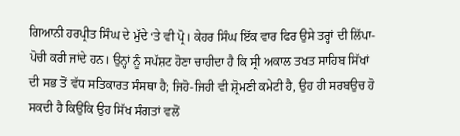ਗਿਆਨੀ ਹਰਪ੍ਰੀਤ ਸਿੰਘ ਦੇ ਮੁੱਦੇ ‘ਤੇ ਵੀ ਪ੍ਰੋ। ਕੇਹਰ ਸਿੰਘ ਇੱਕ ਵਾਰ ਫਿਰ ਉਸੇ ਤਰ੍ਹਾਂ ਦੀ ਲਿੱਪਾ-ਪੋਚੀ ਕਰੀ ਜਾਂਦੇ ਹਨ। ਉਨ੍ਹਾਂ ਨੂੰ ਸਪੱਸ਼ਟ ਹੋਣਾ ਚਾਹੀਦਾ ਹੈ ਕਿ ਸ੍ਰੀ ਅਕਾਲ ਤਖਤ ਸਾਹਿਬ ਸਿੱਖਾਂ ਦੀ ਸਭ ਤੋਂ ਵੱਧ ਸਤਿਕਾਰਤ ਸੰਸਥਾ ਹੈ; ਜਿਹੋ-ਜਿਹੀ ਵੀ ਸ਼੍ਰੋਮਣੀ ਕਮੇਟੀ ਹੈ, ਉਹ ਹੀ ਸਰਬਉਚ ਹੋ ਸਕਦੀ ਹੈ ਕਿਉਂਕਿ ਉਹ ਸਿੱਖ ਸੰਗਤਾਂ ਵਲੋਂ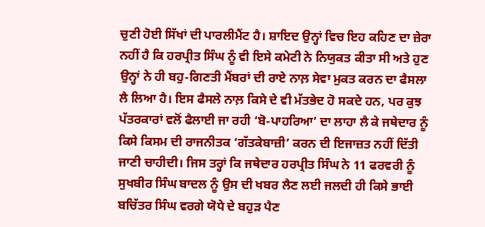ਚੁਣੀ ਹੋਈ ਸਿੱਖਾਂ ਦੀ ਪਾਰਲੀਮੈਂਟ ਹੈ। ਸ਼ਾਇਦ ਉਨ੍ਹਾਂ ਵਿਚ ਇਹ ਕਹਿਣ ਦਾ ਜ਼ੇਰਾ ਨਹੀਂ ਹੈ ਕਿ ਹਰਪ੍ਰੀਤ ਸਿੰਘ ਨੂੰ ਵੀ ਇਸੇ ਕਮੇਟੀ ਨੇ ਨਿਯੁਕਤ ਕੀਤਾ ਸੀ ਅਤੇ ਹੁਣ ਉਨ੍ਹਾਂ ਨੇ ਹੀ ਬਹੁ-ਗਿਣਤੀ ਮੈਂਬਰਾਂ ਦੀ ਰਾਏ ਨਾਲ਼ ਸੇਵਾ ਮੁਕਤ ਕਰਨ ਦਾ ਫੈਸਲਾ ਲੈ ਲਿਆ ਹੈ। ਇਸ ਫੈਸਲੇ ਨਾਲ਼ ਕਿਸੇ ਦੇ ਵੀ ਮੱਤਭੇਦ ਹੋ ਸਕਦੇ ਹਨ, ਪਰ ਕੁਝ ਪੱਤਰਕਾਰਾਂ ਵਲੋਂ ਫੈਲਾਈ ਜਾ ਰਹੀ ‘ਬੋ-ਪਾਹਰਿਆ’ ਦਾ ਲਾਹਾ ਲੈ ਕੇ ਜਥੇਦਾਰ ਨੂੰ ਕਿਸੇ ਕਿਸਮ ਦੀ ਰਾਜਨੀਤਕ ‘ਗੱਤਕੇਬਾਜ਼ੀ’ ਕਰਨ ਦੀ ਇਜਾਜ਼ਤ ਨਹੀਂ ਦਿੱਤੀ ਜਾਣੀ ਚਾਹੀਦੀ। ਜਿਸ ਤਰ੍ਹਾਂ ਕਿ ਜਥੇਦਾਰ ਹਰਪ੍ਰੀਤ ਸਿੰਘ ਨੇ 11 ਫਰਵਰੀ ਨੂੰ ਸੁਖਬੀਰ ਸਿੰਘ ਬਾਦਲ ਨੂੰ ਉਸ ਦੀ ਖਬਰ ਲੈਣ ਲਈ ਜਲਦੀ ਹੀ ਕਿਸੇ ਭਾਈ ਬਚਿੱਤਰ ਸਿੰਘ ਵਰਗੇ ਯੋਧੇ ਦੇ ਬਹੁੜ ਪੈਣ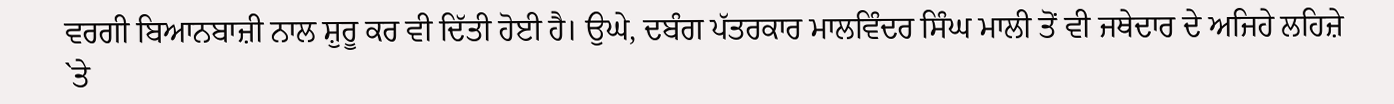ਵਰਗੀ ਬਿਆਨਬਾਜ਼ੀ ਨਾਲ ਸ਼ੁਰੂ ਕਰ ਵੀ ਦਿੱਤੀ ਹੋਈ ਹੈ। ਉਘੇ, ਦਬੰਗ ਪੱਤਰਕਾਰ ਮਾਲਵਿੰਦਰ ਸਿੰਘ ਮਾਲੀ ਤੋਂ ਵੀ ਜਥੇਦਾਰ ਦੇ ਅਜਿਹੇ ਲਹਿਜ਼ੇ `ਤੇ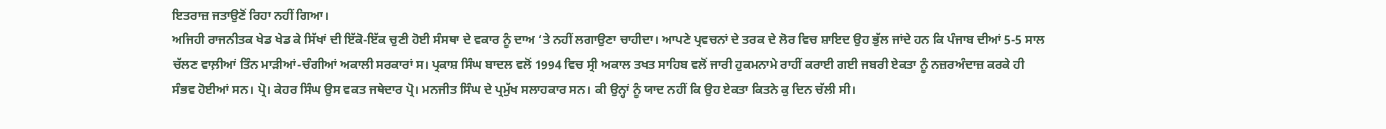ਇਤਰਾਜ਼ ਜਤਾਉਣੋਂ ਰਿਹਾ ਨਹੀਂ ਗਿਆ।
ਅਜਿਹੀ ਰਾਜਨੀਤਕ ਖੇਡ ਖੇਡ ਕੇ ਸਿੱਖਾਂ ਦੀ ਇੱਕੋ-ਇੱਕ ਚੁਣੀ ਹੋਈ ਸੰਸਥਾ ਦੇ ਵਕਾਰ ਨੂੰ ਦਾਅ ‘ਤੇ ਨਹੀਂ ਲਗਾਉਣਾ ਚਾਹੀਦਾ। ਆਪਣੇ ਪ੍ਰਵਚਨਾਂ ਦੇ ਤਰਕ ਦੇ ਲੋਰ ਵਿਚ ਸ਼ਾਇਦ ਉਹ ਭੁੱਲ ਜਾਂਦੇ ਹਨ ਕਿ ਪੰਜਾਬ ਦੀਆਂ 5-5 ਸਾਲ ਚੱਲਣ ਵਾਲ਼ੀਆਂ ਤਿੰਨ ਮਾੜੀਆਂ-ਚੰਗੀਆਂ ਅਕਾਲੀ ਸਰਕਾਰਾਂ ਸ। ਪ੍ਰਕਾਸ਼ ਸਿੰਘ ਬਾਦਲ ਵਲੋਂ 1994 ਵਿਚ ਸ੍ਰੀ ਅਕਾਲ ਤਖਤ ਸਾਹਿਬ ਵਲੋਂ ਜਾਰੀ ਹੁਕਮਨਾਮੇ ਰਾਹੀਂ ਕਰਾਈ ਗਈ ਜਬਰੀ ਏਕਤਾ ਨੂੰ ਨਜ਼ਰਅੰਦਾਜ਼ ਕਰਕੇ ਹੀ ਸੰਭਵ ਹੋਈਆਂ ਸਨ। ਪ੍ਰੋ। ਕੇਹਰ ਸਿੰਘ ਉਸ ਵਕਤ ਜਥੇਦਾਰ ਪ੍ਰੋ। ਮਨਜੀਤ ਸਿੰਘ ਦੇ ਪ੍ਰਮੁੱਖ ਸਲਾਹਕਾਰ ਸਨ। ਕੀ ਉਨ੍ਹਾਂ ਨੂੰ ਯਾਦ ਨਹੀਂ ਕਿ ਉਹ ਏਕਤਾ ਕਿਤਨੇ ਕੁ ਦਿਨ ਚੱਲੀ ਸੀ।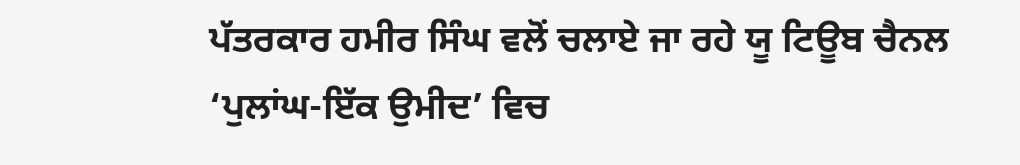ਪੱਤਰਕਾਰ ਹਮੀਰ ਸਿੰਘ ਵਲੋਂ ਚਲਾਏ ਜਾ ਰਹੇ ਯੂ ਟਿਊਬ ਚੈਨਲ ‘ਪੁਲਾਂਘ-ਇੱਕ ਉਮੀਦ’ ਵਿਚ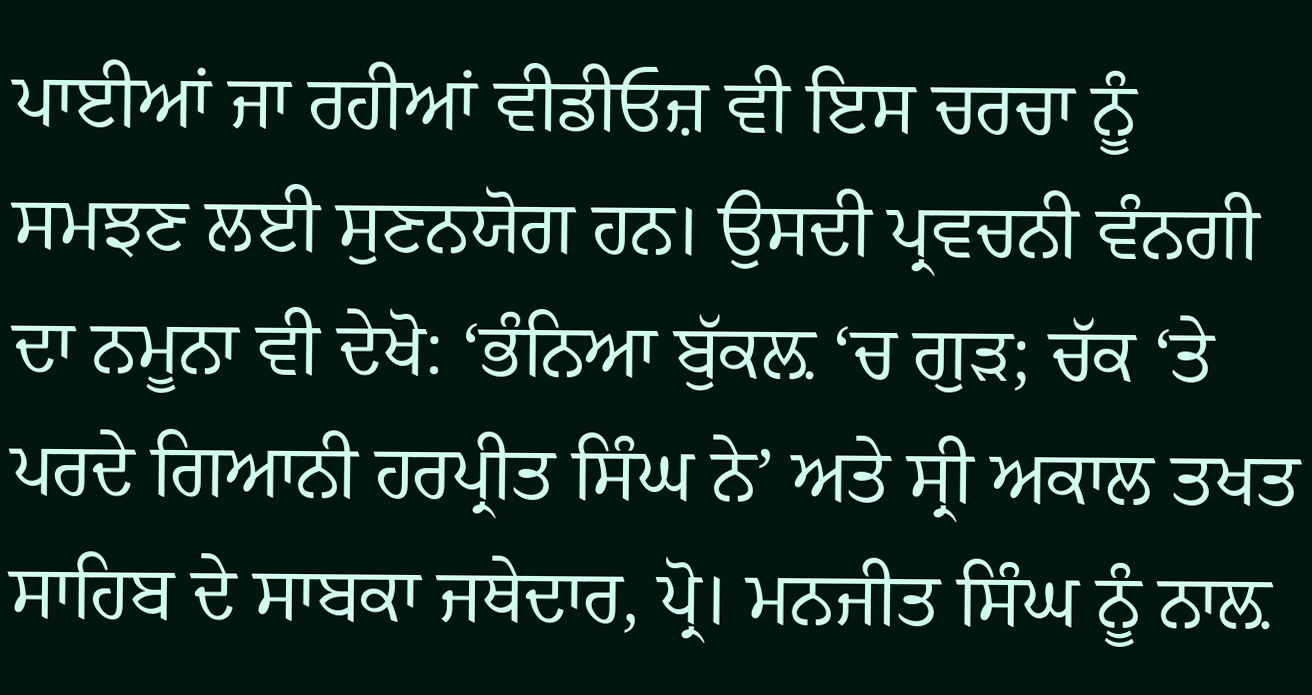ਪਾਈਆਂ ਜਾ ਰਹੀਆਂ ਵੀਡੀਓਜ਼ ਵੀ ਇਸ ਚਰਚਾ ਨੂੰ ਸਮਝਣ ਲਈ ਸੁਣਨਯੋਗ ਹਨ। ਉਸਦੀ ਪ੍ਰਵਚਨੀ ਵੰਨਗੀ ਦਾ ਨਮੂਨਾ ਵੀ ਦੇਖੋ: ‘ਭੰਨਿਆ ਬੁੱਕਲ਼ ‘ਚ ਗੁੜ; ਚੱਕ ‘ਤੇ ਪਰਦੇ ਗਿਆਨੀ ਹਰਪ੍ਰੀਤ ਸਿੰਘ ਨੇ’ ਅਤੇ ਸ੍ਰੀ ਅਕਾਲ ਤਖਤ ਸਾਹਿਬ ਦੇ ਸਾਬਕਾ ਜਥੇਦਾਰ, ਪ੍ਰੋ। ਮਨਜੀਤ ਸਿੰਘ ਨੂੰ ਨਾਲ਼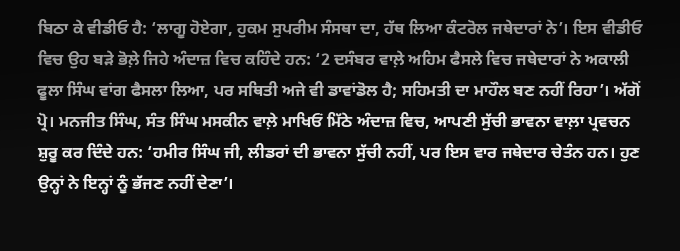ਬਿਠਾ ਕੇ ਵੀਡੀਓ ਹੈ: ‘ਲਾਗੂ ਹੋਏਗਾ, ਹੁਕਮ ਸੁਪਰੀਮ ਸੰਸਥਾ ਦਾ, ਹੱਥ ਲਿਆ ਕੰਟਰੋਲ ਜਥੇਦਾਰਾਂ ਨੇ’। ਇਸ ਵੀਡੀਓ ਵਿਚ ਉਹ ਬੜੇ ਭੋਲ਼ੇ ਜਿਹੇ ਅੰਦਾਜ਼ ਵਿਚ ਕਹਿੰਦੇ ਹਨ: ‘2 ਦਸੰਬਰ ਵਾਲ਼ੇ ਅਹਿਮ ਫੈਸਲੇ ਵਿਚ ਜਥੇਦਾਰਾਂ ਨੇ ਅਕਾਲੀ ਫੂਲਾ ਸਿੰਘ ਵਾਂਗ ਫੈਸਲਾ ਲਿਆ, ਪਰ ਸਥਿਤੀ ਅਜੇ ਵੀ ਡਾਵਾਂਡੋਲ ਹੈ; ਸਹਿਮਤੀ ਦਾ ਮਾਹੌਲ ਬਣ ਨਹੀਂ ਰਿਹਾ’। ਅੱਗੋਂ ਪ੍ਰੋ। ਮਨਜੀਤ ਸਿੰਘ, ਸੰਤ ਸਿੰਘ ਮਸਕੀਨ ਵਾਲ਼ੇ ਮਾਖਿਓਂ ਮਿੱਠੇ ਅੰਦਾਜ਼ ਵਿਚ, ਆਪਣੀ ਸੁੱਚੀ ਭਾਵਨਾ ਵਾਲ਼ਾ ਪ੍ਰਵਚਨ ਸ਼ੁਰੂ ਕਰ ਦਿੰਦੇ ਹਨ: ‘ਹਮੀਰ ਸਿੰਘ ਜੀ, ਲੀਡਰਾਂ ਦੀ ਭਾਵਨਾ ਸੁੱਚੀ ਨਹੀਂ, ਪਰ ਇਸ ਵਾਰ ਜਥੇਦਾਰ ਚੇਤੰਨ ਹਨ। ਹੁਣ ਉਨ੍ਹਾਂ ਨੇ ਇਨ੍ਹਾਂ ਨੂੰ ਭੱਜਣ ਨਹੀਂ ਦੇਣਾ’।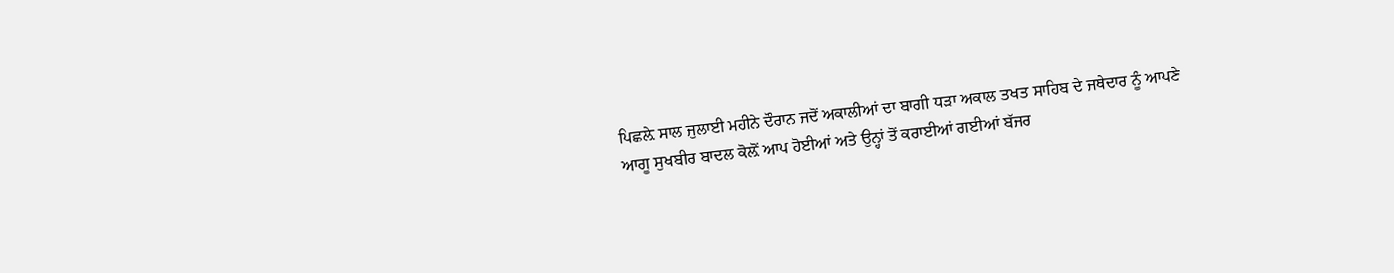ਪਿਛਲ਼ੇ ਸਾਲ ਜੁਲਾਈ ਮਹੀਨੇ ਦੌਰਾਨ ਜਦੋਂ ਅਕਾਲੀਆਂ ਦਾ ਬਾਗੀ ਧੜਾ ਅਕਾਲ ਤਖਤ ਸਾਹਿਬ ਦੇ ਜਥੇਦਾਰ ਨੂੰ ਆਪਣੇ ਆਗੂ ਸੁਖਬੀਰ ਬਾਦਲ ਕੋਲ਼ੋਂ ਆਪ ਹੋਈਆਂ ਅਤੇ ਉਨ੍ਹਾਂ ਤੋਂ ਕਰਾਈਆਂ ਗਈਆਂ ਬੱਜਰ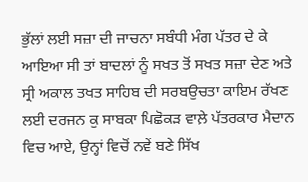ਭੁੱਲਾਂ ਲਈ ਸਜ਼ਾ ਦੀ ਜਾਚਨਾ ਸਬੰਧੀ ਮੰਗ ਪੱਤਰ ਦੇ ਕੇ ਆਇਆ ਸੀ ਤਾਂ ਬਾਦਲਾਂ ਨੂੰ ਸਖਤ ਤੋਂ ਸਖਤ ਸਜ਼ਾ ਦੇਣ ਅਤੇ ਸ੍ਰੀ ਅਕਾਲ ਤਖਤ ਸਾਹਿਬ ਦੀ ਸਰਬਉਚਤਾ ਕਾਇਮ ਰੱਖਣ ਲਈ ਦਰਜਨ ਕੁ ਸਾਬਕਾ ਪਿਛੋਕੜ ਵਾਲ਼ੇ ਪੱਤਰਕਾਰ ਮੈਦਾਨ ਵਿਚ ਆਏ, ਉਨ੍ਹਾਂ ਵਿਚੋਂ ਨਵੇਂ ਬਣੇ ਸਿੱਖ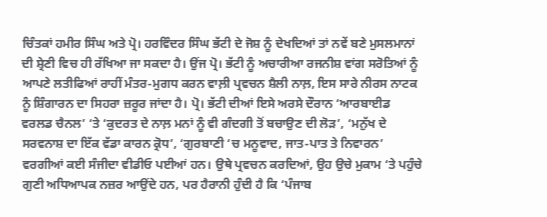ਚਿੰਤਕਾਂ ਹਮੀਰ ਸਿੰਘ ਅਤੇ ਪ੍ਰੋ। ਹਰਵਿੰਦਰ ਸਿੰਘ ਭੱਟੀ ਦੇ ਜੋਸ਼ ਨੂੰ ਦੇਖਦਿਆਂ ਤਾਂ ਨਵੇਂ ਬਣੇ ਮੁਸਲਮਾਨਾਂ ਦੀ ਸ਼੍ਰੇਣੀ ਵਿਚ ਹੀ ਰੱਖਿਆ ਜਾ ਸਕਦਾ ਹੈ। ਉਂਜ ਪ੍ਰੋ। ਭੱਟੀ ਨੂੰ ਅਚਾਰੀਆ ਰਜਨੀਸ਼ ਵਾਂਗ ਸਰੋਤਿਆਂ ਨੂੰ ਆਪਣੇ ਲਤੀਫਿਆਂ ਰਾਹੀਂ ਮੰਤਰ-ਮੁਗਧ ਕਰਨ ਵਾਲ਼ੀ ਪ੍ਰਵਚਨ ਸ਼ੈਲੀ ਨਾਲ਼, ਇਸ ਸਾਰੇ ਨੀਰਸ ਨਾਟਕ ਨੂੰ ਸ਼ਿੰਗਾਰਨ ਦਾ ਸਿਹਰਾ ਜ਼ਰੂਰ ਜਾਂਦਾ ਹੈ। ਪ੍ਰੋ। ਭੱਟੀ ਦੀਆਂ ਇਸੇ ਅਰਸੇ ਦੌਰਾਨ ‘ਆਰਬਾਈਡ ਵਰਲਡ ਚੈਨਲ’ ‘ਤੇ ‘ਕੁਦਰਤ ਦੇ ਨਾਲ਼ ਮਨਾਂ ਨੂੰ ਵੀ ਗੰਦਗੀ ਤੋਂ ਬਚਾਉਣ ਦੀ ਲੋੜ’, ‘ਮਨੁੱਖ ਦੇ ਸਰਵਨਾਸ਼ ਦਾ ਇੱਕ ਵੱਡਾ ਕਾਰਨ ਕ੍ਰੋਧ’, ‘ਗੁਰਬਾਣੀ ‘ਚ ਮਨੂਵਾਦ, ਜਾਤ-ਪਾਤ ਤੇ ਨਿਵਾਰਨ’ ਵਰਗੀਆਂ ਕਈ ਸੰਜੀਦਾ ਵੀਡੀਓ ਪਈਆਂ ਹਨ। ਉਥੇ ਪ੍ਰਵਚਨ ਕਰਦਿਆਂ, ਉਹ ਉਚੇ ਮੁਕਾਮ ‘ਤੇ ਪਹੁੰਚੇ ਗੁਣੀ ਅਧਿਆਪਕ ਨਜ਼ਰ ਆਉਂਦੇ ਹਨ, ਪਰ ਹੈਰਾਨੀ ਹੁੰਦੀ ਹੈ ਕਿ ‘ਪੰਜਾਬ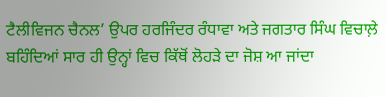ਟੈਲੀਵਿਜਨ ਚੈਨਲ’ ਉਪਰ ਹਰਜਿੰਦਰ ਰੰਧਾਵਾ ਅਤੇ ਜਗਤਾਰ ਸਿੰਘ ਵਿਚਾਲ਼ੇ ਬਹਿੰਦਿਆਂ ਸਾਰ ਹੀ ਉਨ੍ਹਾਂ ਵਿਚ ਕਿੱਥੋਂ ਲੋਹੜੇ ਦਾ ਜੋਸ਼ ਆ ਜਾਂਦਾ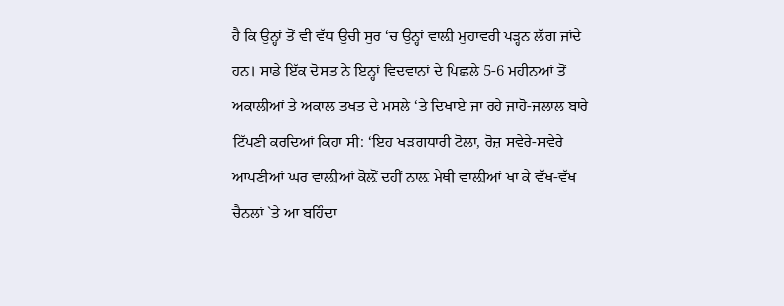ਹੈ ਕਿ ਉਨ੍ਹਾਂ ਤੋਂ ਵੀ ਵੱਧ ਉਚੀ ਸੁਰ ‘ਚ ਉਨ੍ਹਾਂ ਵਾਲ਼ੀ ਮੁਹਾਵਰੀ ਪੜ੍ਹਨ ਲੱਗ ਜਾਂਦੇ ਹਨ। ਸਾਡੇ ਇੱਕ ਦੋਸਤ ਨੇ ਇਨ੍ਹਾਂ ਵਿਦਵਾਨਾਂ ਦੇ ਪਿਛਲੇ 5-6 ਮਹੀਨਆਂ ਤੋਂ ਅਕਾਲੀਆਂ ਤੇ ਅਕਾਲ ਤਖਤ ਦੇ ਮਸਲੇ ‘ਤੇ ਦਿਖਾਏ ਜਾ ਰਹੇ ਜਾਹੋ-ਜਲਾਲ ਬਾਰੇ ਟਿੱਪਣੀ ਕਰਦਿਆਂ ਕਿਹਾ ਸੀ: ‘ਇਹ ਖੜਗਧਾਰੀ ਟੋਲਾ, ਰੋਜ਼ ਸਵੇਰੇ-ਸਵੇਰੇ ਆਪਣੀਆਂ ਘਰ ਵਾਲ਼ੀਆਂ ਕੋਲ਼ੋਂ ਦਹੀਂ ਨਾਲ਼ ਮੇਥੀ ਵਾਲ਼ੀਆਂ ਖਾ ਕੇ ਵੱਖ-ਵੱਖ ਚੈਨਲਾਂ `ਤੇ ਆ ਬਹਿੰਦਾ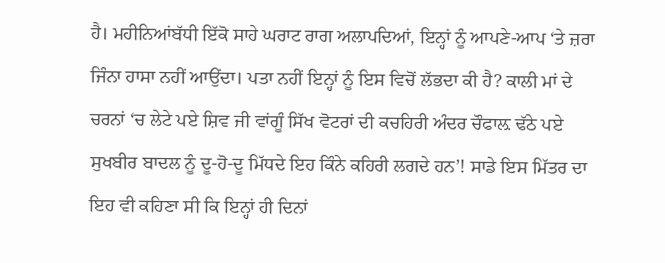ਹੈ। ਮਹੀਨਿਆਂਬੱਧੀ ਇੱਕੋ ਸਾਹੇ ਘਰਾਟ ਰਾਗ ਅਲਾਪਦਿਆਂ, ਇਨ੍ਹਾਂ ਨੂੰ ਆਪਣੇ-ਆਪ ‘ਤੇ ਜ਼ਰਾ ਜਿੰਨਾ ਹਾਸਾ ਨਹੀਂ ਆਉਂਦਾ। ਪਤਾ ਨਹੀਂ ਇਨ੍ਹਾਂ ਨੂੰ ਇਸ ਵਿਚੋਂ ਲੱਭਦਾ ਕੀ ਹੈ? ਕਾਲੀ ਮਾਂ ਦੇ ਚਰਨਾਂ ‘ਚ ਲੇਟੇ ਪਏ ਸ਼ਿਵ ਜੀ ਵਾਂਗੂੰ ਸਿੱਖ ਵੋਟਰਾਂ ਦੀ ਕਚਹਿਰੀ ਅੰਦਰ ਚੌਫਾਲ਼ ਢੱਠੇ ਪਏ ਸੁਖਬੀਰ ਬਾਦਲ ਨੂੰ ਦੂ-ਹੋ-ਦੂ ਮਿੱਧਦੇ ਇਹ ਕਿੰਨੇ ਕਹਿਰੀ ਲਗਦੇ ਹਨ’! ਸਾਡੇ ਇਸ ਮਿੱਤਰ ਦਾ ਇਹ ਵੀ ਕਹਿਣਾ ਸੀ ਕਿ ਇਨ੍ਹਾਂ ਹੀ ਦਿਨਾਂ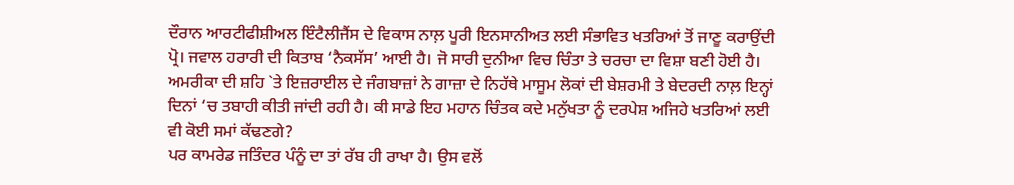ਦੌਰਾਨ ਆਰਟੀਫੀਸ਼ੀਅਲ ਇੰਟੈਲੀਜੈਂਸ ਦੇ ਵਿਕਾਸ ਨਾਲ਼ ਪੂਰੀ ਇਨਸਾਨੀਅਤ ਲਈ ਸੰਭਾਵਿਤ ਖਤਰਿਆਂ ਤੋਂ ਜਾਣੂ ਕਰਾਉਂਦੀ ਪ੍ਰੋ। ਜਵਾਲ ਹਰਾਰੀ ਦੀ ਕਿਤਾਬ ‘ਨੈਕਸੱਸ’ ਆਈ ਹੈ। ਜੋ ਸਾਰੀ ਦੁਨੀਆ ਵਿਚ ਚਿੰਤਾ ਤੇ ਚਰਚਾ ਦਾ ਵਿਸ਼ਾ ਬਣੀ ਹੋਈ ਹੈ। ਅਮਰੀਕਾ ਦੀ ਸ਼ਹਿ `ਤੇ ਇਜ਼ਰਾਈਲ ਦੇ ਜੰਗਬਾਜ਼ਾਂ ਨੇ ਗਾਜ਼ਾ ਦੇ ਨਿਹੱਥੇ ਮਾਸੂਮ ਲੋਕਾਂ ਦੀ ਬੇਸ਼ਰਮੀ ਤੇ ਬੇਦਰਦੀ ਨਾਲ਼ ਇਨ੍ਹਾਂ ਦਿਨਾਂ ‘ਚ ਤਬਾਹੀ ਕੀਤੀ ਜਾਂਦੀ ਰਹੀ ਹੈ। ਕੀ ਸਾਡੇ ਇਹ ਮਹਾਨ ਚਿੰਤਕ ਕਦੇ ਮਨੁੱਖਤਾ ਨੂੰ ਦਰਪੇਸ਼ ਅਜਿਹੇ ਖਤਰਿਆਂ ਲਈ ਵੀ ਕੋਈ ਸਮਾਂ ਕੱਢਣਗੇ?
ਪਰ ਕਾਮਰੇਡ ਜਤਿੰਦਰ ਪੰਨੂੰ ਦਾ ਤਾਂ ਰੱਬ ਹੀ ਰਾਖਾ ਹੈ। ਉਸ ਵਲੋਂ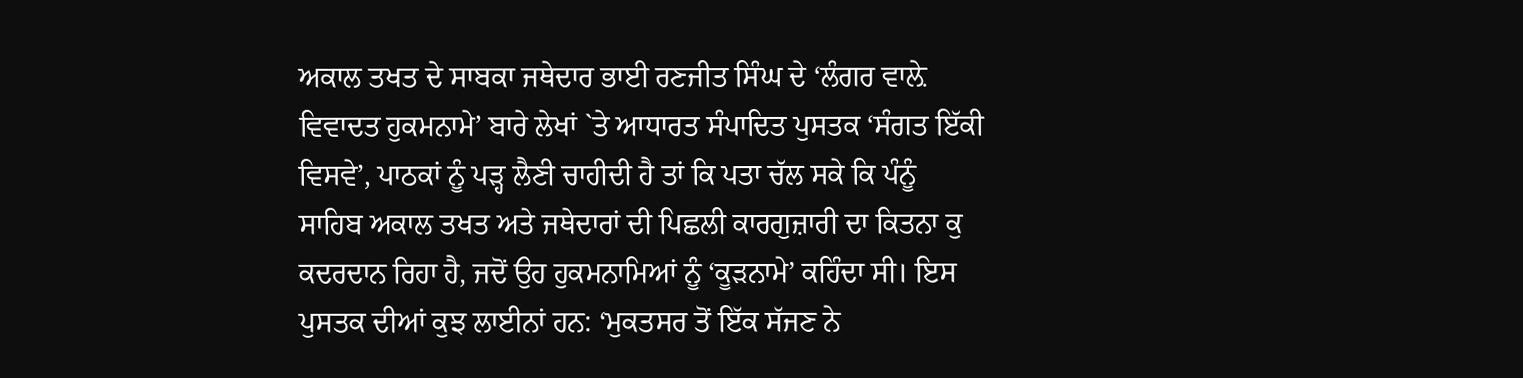ਅਕਾਲ ਤਖਤ ਦੇ ਸਾਬਕਾ ਜਥੇਦਾਰ ਭਾਈ ਰਣਜੀਤ ਸਿੰਘ ਦੇ ‘ਲੰਗਰ ਵਾਲ਼ੇ ਵਿਵਾਦਤ ਹੁਕਮਨਾਮੇ’ ਬਾਰੇ ਲੇਖਾਂ `ਤੇ ਆਧਾਰਤ ਸੰਪਾਦਿਤ ਪੁਸਤਕ ‘ਸੰਗਤ ਇੱਕੀ ਵਿਸਵੇ’, ਪਾਠਕਾਂ ਨੂੰ ਪੜ੍ਹ ਲੈਣੀ ਚਾਹੀਦੀ ਹੈ ਤਾਂ ਕਿ ਪਤਾ ਚੱਲ ਸਕੇ ਕਿ ਪੰਨੂੰ ਸਾਹਿਬ ਅਕਾਲ ਤਖਤ ਅਤੇ ਜਥੇਦਾਰਾਂ ਦੀ ਪਿਛਲੀ ਕਾਰਗੁਜ਼ਾਰੀ ਦਾ ਕਿਤਨਾ ਕੁ ਕਦਰਦਾਨ ਰਿਹਾ ਹੈ, ਜਦੋਂ ਉਹ ਹੁਕਮਨਾਮਿਆਂ ਨੂੰ ‘ਕੂੜਨਾਮੇ’ ਕਹਿੰਦਾ ਸੀ। ਇਸ ਪੁਸਤਕ ਦੀਆਂ ਕੁਝ ਲਾਈਨਾਂ ਹਨ: ‘ਮੁਕਤਸਰ ਤੋਂ ਇੱਕ ਸੱਜਣ ਨੇ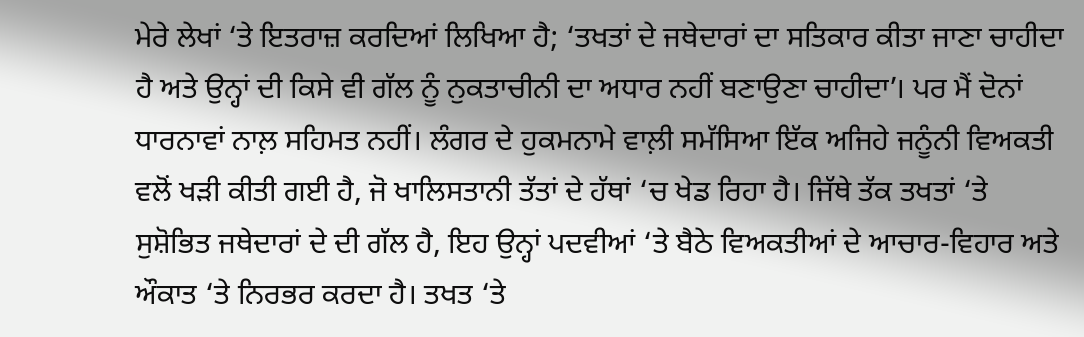ਮੇਰੇ ਲੇਖਾਂ ‘ਤੇ ਇਤਰਾਜ਼ ਕਰਦਿਆਂ ਲਿਖਿਆ ਹੈ; ‘ਤਖਤਾਂ ਦੇ ਜਥੇਦਾਰਾਂ ਦਾ ਸਤਿਕਾਰ ਕੀਤਾ ਜਾਣਾ ਚਾਹੀਦਾ ਹੈ ਅਤੇ ਉਨ੍ਹਾਂ ਦੀ ਕਿਸੇ ਵੀ ਗੱਲ ਨੂੰ ਨੁਕਤਾਚੀਨੀ ਦਾ ਅਧਾਰ ਨਹੀਂ ਬਣਾਉਣਾ ਚਾਹੀਦਾ’। ਪਰ ਮੈਂ ਦੋਨਾਂ ਧਾਰਨਾਵਾਂ ਨਾਲ਼ ਸਹਿਮਤ ਨਹੀਂ। ਲੰਗਰ ਦੇ ਹੁਕਮਨਾਮੇ ਵਾਲ਼ੀ ਸਮੱਸਿਆ ਇੱਕ ਅਜਿਹੇ ਜਨੂੰਨੀ ਵਿਅਕਤੀ ਵਲੋਂ ਖੜੀ ਕੀਤੀ ਗਈ ਹੈ, ਜੋ ਖਾਲਿਸਤਾਨੀ ਤੱਤਾਂ ਦੇ ਹੱਥਾਂ ‘ਚ ਖੇਡ ਰਿਹਾ ਹੈ। ਜਿੱਥੇ ਤੱਕ ਤਖਤਾਂ ‘ਤੇ ਸੁਸ਼ੋਭਿਤ ਜਥੇਦਾਰਾਂ ਦੇ ਦੀ ਗੱਲ ਹੈ, ਇਹ ਉਨ੍ਹਾਂ ਪਦਵੀਆਂ ‘ਤੇ ਬੈਠੇ ਵਿਅਕਤੀਆਂ ਦੇ ਆਚਾਰ-ਵਿਹਾਰ ਅਤੇ ਔਕਾਤ ‘ਤੇ ਨਿਰਭਰ ਕਰਦਾ ਹੈ। ਤਖਤ ‘ਤੇ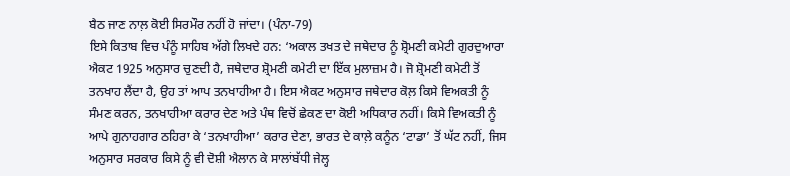ਬੈਠ ਜਾਣ ਨਾਲ਼ ਕੋਈ ਸਿਰਮੌਰ ਨਹੀਂ ਹੋ ਜਾਂਦਾ। (ਪੰਨਾ-79)
ਇਸੇ ਕਿਤਾਬ ਵਿਚ ਪੰਨੂੰ ਸਾਹਿਬ ਅੱਗੇ ਲਿਖਦੇ ਹਨ: ‘ਅਕਾਲ ਤਖਤ ਦੇ ਜਥੇਦਾਰ ਨੂੰ ਸ਼੍ਰੋਮਣੀ ਕਮੇਟੀ ਗੁਰਦੁਆਰਾ ਐਕਟ 1925 ਅਨੁਸਾਰ ਚੁਣਦੀ ਹੈ, ਜਥੇਦਾਰ ਸ਼੍ਰੋਮਣੀ ਕਮੇਟੀ ਦਾ ਇੱਕ ਮੁਲਾਜ਼ਮ ਹੈ। ਜੋ ਸ਼੍ਰੋਮਣੀ ਕਮੇਟੀ ਤੋਂ ਤਨਖਾਹ ਲੈਂਦਾ ਹੈ, ਉਹ ਤਾਂ ਆਪ ਤਨਖਾਹੀਆ ਹੈ। ਇਸ ਐਕਟ ਅਨੁਸਾਰ ਜਥੇਦਾਰ ਕੋਲ਼ ਕਿਸੇ ਵਿਅਕਤੀ ਨੂੰ ਸੰਮਣ ਕਰਨ, ਤਨਖਾਹੀਆ ਕਰਾਰ ਦੇਣ ਅਤੇ ਪੰਥ ਵਿਚੋਂ ਛੇਕਣ ਦਾ ਕੋਈ ਅਧਿਕਾਰ ਨਹੀਂ। ਕਿਸੇ ਵਿਅਕਤੀ ਨੂੰ ਆਪੇ ਗੁਨਾਹਗਾਰ ਠਹਿਰਾ ਕੇ ‘ਤਨਖਾਹੀਆ’ ਕਰਾਰ ਦੇਣਾ, ਭਾਰਤ ਦੇ ਕਾਲ਼ੇ ਕਨੂੰਨ ‘ਟਾਡਾ’ ਤੋਂ ਘੱਟ ਨਹੀਂ, ਜਿਸ ਅਨੁਸਾਰ ਸਰਕਾਰ ਕਿਸੇ ਨੂੰ ਵੀ ਦੋਸ਼ੀ ਐਲਾਨ ਕੇ ਸਾਲਾਂਬੱਧੀ ਜੇਲ੍ਹ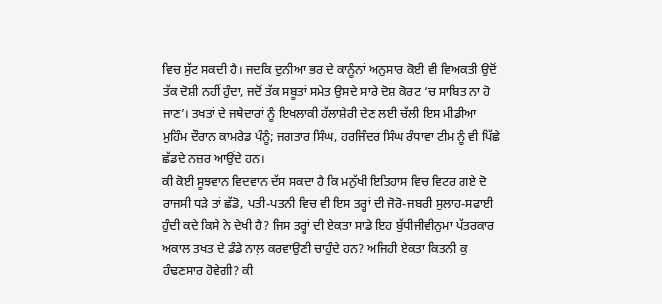ਵਿਚ ਸੁੱਟ ਸਕਦੀ ਹੈ। ਜਦਕਿ ਦੁਨੀਆ ਭਰ ਦੇ ਕਾਨੂੰਨਾਂ ਅਨੁਸਾਰ ਕੋਈ ਵੀ ਵਿਅਕਤੀ ਉਦੋਂ ਤੱਕ ਦੋਸ਼ੀ ਨਹੀਂ ਹੁੰਦਾ, ਜਦੋਂ ਤੱਕ ਸਬੂਤਾਂ ਸਮੇਤ ਉਸਦੇ ਸਾਰੇ ਦੋਸ਼ ਕੋਰਟ ‘ਚ ਸਾਬਿਤ ਨਾ ਹੋ ਜਾਣ’। ਤਖਤਾਂ ਦੇ ਜਥੇਦਾਰਾਂ ਨੂੰ ਇਖਲਾਕੀ ਹੱਲਾਸ਼ੇਰੀ ਦੇਣ ਲਈ ਚੱਲੀ ਇਸ ਮੀਡੀਆ ਮੁਹਿੰਮ ਦੌਰਾਨ ਕਾਮਰੇਡ ਪੰਨੂੰ; ਜਗਤਾਰ ਸਿੰਘ, ਹਰਜਿੰਦਰ ਸਿੰਘ ਰੰਧਾਵਾ ਟੀਮ ਨੂੰ ਵੀ ਪਿੱਛੇ ਛੱਡਦੇ ਨਜ਼ਰ ਆਉਂਦੇ ਹਨ।
ਕੀ ਕੋਈ ਸੂਝਵਾਨ ਵਿਦਵਾਨ ਦੱਸ ਸਕਦਾ ਹੈ ਕਿ ਮਨੁੱਖੀ ਇਤਿਹਾਸ ਵਿਚ ਵਿਟਰ ਗਏ ਦੋ ਰਾਜਸੀ ਧੜੇ ਤਾਂ ਛੱਡੋ, ਪਤੀ-ਪਤਨੀ ਵਿਚ ਵੀ ਇਸ ਤਰ੍ਹਾਂ ਦੀ ਜੋਰੋ-ਜਬਰੀ ਸੁਲਾਹ-ਸਫਾਈ ਹੁੰਦੀ ਕਦੇ ਕਿਸੇ ਨੇ ਦੇਖੀ ਹੈ? ਜਿਸ ਤਰ੍ਹਾਂ ਦੀ ਏਕਤਾ ਸਾਡੇ ਇਹ ਬੁੱਧੀਜੀਵੀਨੁਮਾ ਪੱਤਰਕਾਰ ਅਕਾਲ ਤਖਤ ਦੇ ਡੰਡੇ ਨਾਲ਼ ਕਰਵਾਉਣੀ ਚਾਹੁੰਦੇ ਹਨ? ਅਜਿਹੀ ਏਕਤਾ ਕਿਤਨੀ ਕੁ ਹੰਢਣਸਾਰ ਹੋਵੇਗੀ? ਕੀ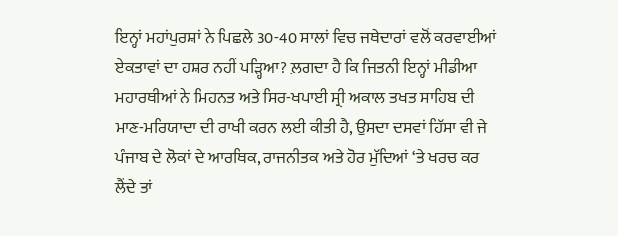ਇਨ੍ਹਾਂ ਮਹਾਂਪੁਰਸ਼ਾਂ ਨੇ ਪਿਛਲੇ 30-40 ਸਾਲਾਂ ਵਿਚ ਜਥੇਦਾਰਾਂ ਵਲੋਂ ਕਰਵਾਈਆਂ ਏਕਤਾਵਾਂ ਦਾ ਹਸ਼ਰ ਨਹੀਂ ਪੜ੍ਹਿਆ? ਲ਼ਗਦਾ ਹੈ ਕਿ ਜਿਤਨੀ ਇਨ੍ਹਾਂ ਮੀਡੀਆ ਮਹਾਰਥੀਆਂ ਨੇ ਮਿਹਨਤ ਅਤੇ ਸਿਰ-ਖਪਾਈ ਸ੍ਰੀ ਅਕਾਲ ਤਖਤ ਸਾਹਿਬ ਦੀ ਮਾਣ-ਮਰਿਯਾਦਾ ਦੀ ਰਾਖੀ ਕਰਨ ਲਈ ਕੀਤੀ ਹੈ, ਉਸਦਾ ਦਸਵਾਂ ਹਿੱਸਾ ਵੀ ਜੇ ਪੰਜਾਬ ਦੇ ਲੋਕਾਂ ਦੇ ਆਰਥਿਕ, ਰਾਜਨੀਤਕ ਅਤੇ ਹੋਰ ਮੁੱਦਿਆਂ ‘ਤੇ ਖਰਚ ਕਰ ਲੈਂਦੇ ਤਾਂ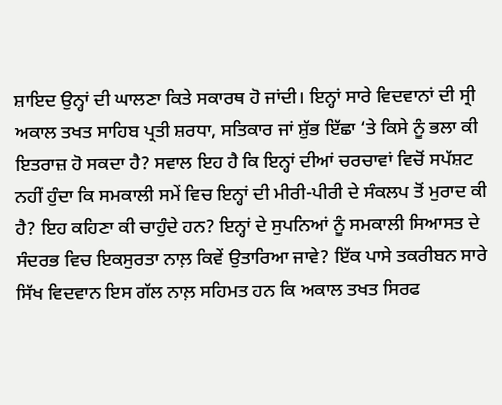ਸ਼ਾਇਦ ਉਨ੍ਹਾਂ ਦੀ ਘਾਲਣਾ ਕਿਤੇ ਸਕਾਰਥ ਹੋ ਜਾਂਦੀ। ਇਨ੍ਹਾਂ ਸਾਰੇ ਵਿਦਵਾਨਾਂ ਦੀ ਸ੍ਰੀ ਅਕਾਲ ਤਖਤ ਸਾਹਿਬ ਪ੍ਰਤੀ ਸ਼ਰਧਾ, ਸਤਿਕਾਰ ਜਾਂ ਸ਼ੁੱਭ ਇੱਛਾ ‘ਤੇ ਕਿਸੇ ਨੂੰ ਭਲਾ ਕੀ ਇਤਰਾਜ਼ ਹੋ ਸਕਦਾ ਹੈ? ਸਵਾਲ ਇਹ ਹੈ ਕਿ ਇਨ੍ਹਾਂ ਦੀਆਂ ਚਰਚਾਵਾਂ ਵਿਚੋਂ ਸਪੱਸ਼ਟ ਨਹੀਂ ਹੁੰਦਾ ਕਿ ਸਮਕਾਲੀ ਸਮੇਂ ਵਿਚ ਇਨ੍ਹਾਂ ਦੀ ਮੀਰੀ-ਪੀਰੀ ਦੇ ਸੰਕਲਪ ਤੋਂ ਮੁਰਾਦ ਕੀ ਹੈ? ਇਹ ਕਹਿਣਾ ਕੀ ਚਾਹੁੰਦੇ ਹਨ? ਇਨ੍ਹਾਂ ਦੇ ਸੁਪਨਿਆਂ ਨੂੰ ਸਮਕਾਲੀ ਸਿਆਸਤ ਦੇ ਸੰਦਰਭ ਵਿਚ ਇਕਸੁਰਤਾ ਨਾਲ਼ ਕਿਵੇਂ ਉਤਾਰਿਆ ਜਾਵੇ? ਇੱਕ ਪਾਸੇ ਤਕਰੀਬਨ ਸਾਰੇ ਸਿੱਖ ਵਿਦਵਾਨ ਇਸ ਗੱਲ ਨਾਲ਼ ਸਹਿਮਤ ਹਨ ਕਿ ਅਕਾਲ ਤਖਤ ਸਿਰਫ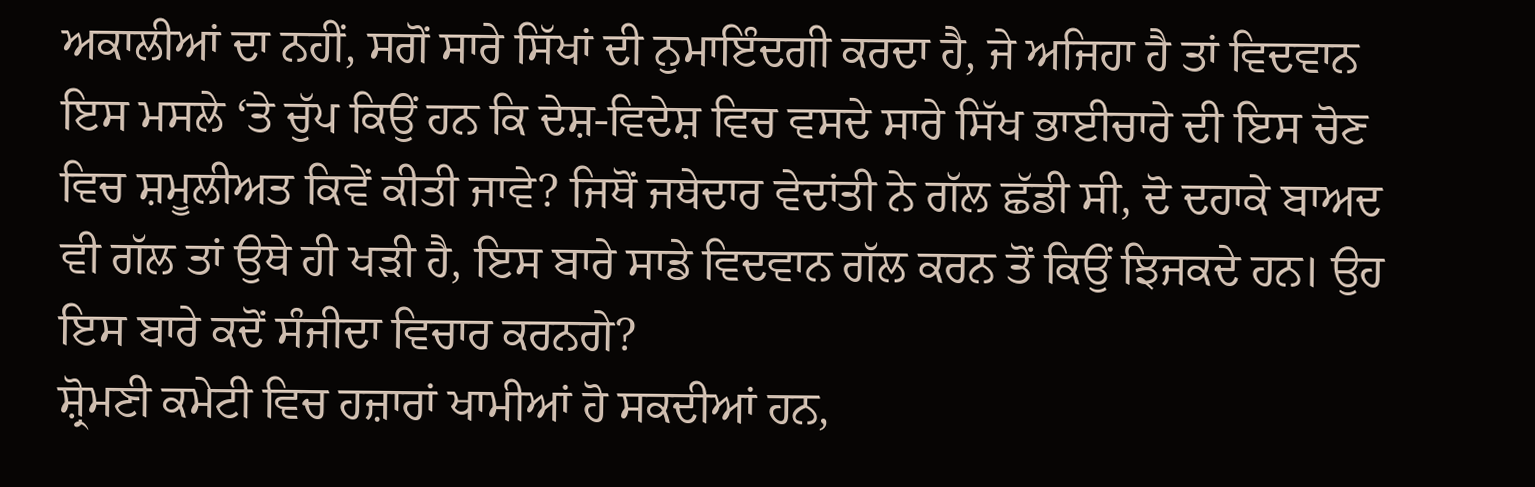ਅਕਾਲੀਆਂ ਦਾ ਨਹੀਂ, ਸਗੋਂ ਸਾਰੇ ਸਿੱਖਾਂ ਦੀ ਨੁਮਾਇੰਦਗੀ ਕਰਦਾ ਹੈ, ਜੇ ਅਜਿਹਾ ਹੈ ਤਾਂ ਵਿਦਵਾਨ ਇਸ ਮਸਲੇ ‘ਤੇ ਚੁੱਪ ਕਿਉਂ ਹਨ ਕਿ ਦੇਸ਼-ਵਿਦੇਸ਼ ਵਿਚ ਵਸਦੇ ਸਾਰੇ ਸਿੱਖ ਭਾਈਚਾਰੇ ਦੀ ਇਸ ਚੋਣ ਵਿਚ ਸ਼ਮੂਲੀਅਤ ਕਿਵੇਂ ਕੀਤੀ ਜਾਵੇ? ਜਿਥੋਂ ਜਥੇਦਾਰ ਵੇਦਾਂਤੀ ਨੇ ਗੱਲ ਛੱਡੀ ਸੀ, ਦੋ ਦਹਾਕੇ ਬਾਅਦ ਵੀ ਗੱਲ ਤਾਂ ਉਥੇ ਹੀ ਖੜੀ ਹੈ, ਇਸ ਬਾਰੇ ਸਾਡੇ ਵਿਦਵਾਨ ਗੱਲ ਕਰਨ ਤੋਂ ਕਿਉਂ ਝਿਜਕਦੇ ਹਨ। ਉਹ ਇਸ ਬਾਰੇ ਕਦੋਂ ਸੰਜੀਦਾ ਵਿਚਾਰ ਕਰਨਗੇ?
ਸ਼੍ਰੋਮਣੀ ਕਮੇਟੀ ਵਿਚ ਹਜ਼ਾਰਾਂ ਖਾਮੀਆਂ ਹੋ ਸਕਦੀਆਂ ਹਨ,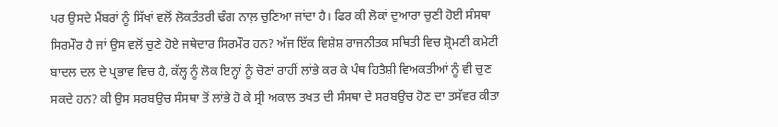ਪਰ ਉਸਦੇ ਮੈਂਬਰਾਂ ਨੂੰ ਸਿੱਖਾਂ ਵਲੋਂ ਲੋਕਤੰਤਰੀ ਢੰਗ ਨਾਲ਼ ਚੁਣਿਆ ਜਾਂਦਾ ਹੈ। ਫਿਰ ਕੀ ਲੋਕਾਂ ਦੁਆਰਾ ਚੁਣੀ ਹੋਈ ਸੰਸਥਾ ਸਿਰਮੌਰ ਹੈ ਜਾਂ ਉਸ ਵਲੋਂ ਚੁਣੇ ਹੋਏ ਜਥੇਦਾਰ ਸਿਰਮੌਰ ਹਨ? ਅੱਜ ਇੱਕ ਵਿਸ਼ੇਸ਼ ਰਾਜਨੀਤਕ ਸਥਿਤੀ ਵਿਚ ਸ਼੍ਰੋਮਣੀ ਕਮੇਟੀ ਬਾਦਲ ਦਲ ਦੇ ਪ੍ਰਭਾਵ ਵਿਚ ਹੈ, ਕੱਲ੍ਹ ਨੂੰ ਲੋਕ ਇਨ੍ਹਾਂ ਨੂੰ ਚੋਣਾਂ ਰਾਹੀਂ ਲਾਂਭੇ ਕਰ ਕੇ ਪੰਥ ਹਿਤੈਸ਼ੀ ਵਿਅਕਤੀਆਂ ਨੂੰ ਵੀ ਚੁਣ ਸਕਦੇ ਹਨ? ਕੀ ਉਸ ਸਰਬਉਚ ਸੰਸਥਾ ਤੋਂ ਲਾਂਭੇ ਹੋ ਕੇ ਸ੍ਰੀ ਅਕਾਲ ਤਖਤ ਦੀ ਸੰਸਥਾ ਦੇ ਸਰਬਉਚ ਹੋਣ ਦਾ ਤਸੱਵਰ ਕੀਤਾ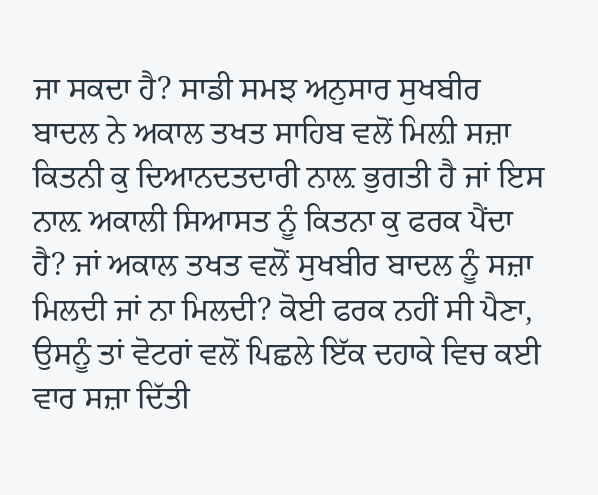ਜਾ ਸਕਦਾ ਹੈ? ਸਾਡੀ ਸਮਝ ਅਨੁਸਾਰ ਸੁਖਬੀਰ ਬਾਦਲ ਨੇ ਅਕਾਲ ਤਖਤ ਸਾਹਿਬ ਵਲੋਂ ਮਿਲ਼ੀ ਸਜ਼ਾ ਕਿਤਨੀ ਕੁ ਦਿਆਨਦਤਦਾਰੀ ਨਾਲ਼ ਭੁਗਤੀ ਹੈ ਜਾਂ ਇਸ ਨਾਲ਼ ਅਕਾਲੀ ਸਿਆਸਤ ਨੂੰ ਕਿਤਨਾ ਕੁ ਫਰਕ ਪੈਂਦਾ ਹੈ? ਜਾਂ ਅਕਾਲ ਤਖਤ ਵਲੋਂ ਸੁਖਬੀਰ ਬਾਦਲ ਨੂੰ ਸਜ਼ਾ ਮਿਲਦੀ ਜਾਂ ਨਾ ਮਿਲਦੀ? ਕੋਈ ਫਰਕ ਨਹੀਂ ਸੀ ਪੈਣਾ, ਉਸਨੂੰ ਤਾਂ ਵੋਟਰਾਂ ਵਲੋਂ ਪਿਛਲੇ ਇੱਕ ਦਹਾਕੇ ਵਿਚ ਕਈ ਵਾਰ ਸਜ਼ਾ ਦਿੱਤੀ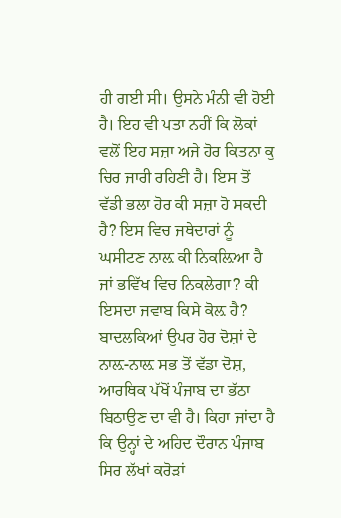ਹੀ ਗਈ ਸੀ। ਉਸਨੇ ਮੰਨੀ ਵੀ ਹੋਈ ਹੈ। ਇਹ ਵੀ ਪਤਾ ਨਹੀਂ ਕਿ ਲੋਕਾਂ ਵਲੋਂ ਇਹ ਸਜ਼ਾ ਅਜੇ ਹੋਰ ਕਿਤਨਾ ਕੁ ਚਿਰ ਜਾਰੀ ਰਹਿਣੀ ਹੈ। ਇਸ ਤੋਂ ਵੱਡੀ ਭਲਾ ਹੋਰ ਕੀ ਸਜ਼ਾ ਹੋ ਸਕਦੀ ਹੈ? ਇਸ ਵਿਚ ਜਥੇਦਾਰਾਂ ਨੂੰ ਘਸੀਟਣ ਨਾਲ਼ ਕੀ ਨਿਕਲ਼ਿਆ ਹੈ ਜਾਂ ਭਵਿੱਖ ਵਿਚ ਨਿਕਲੇਗਾ? ਕੀ ਇਸਦਾ ਜਵਾਬ ਕਿਸੇ ਕੋਲ਼ ਹੈ?
ਬਾਦਲਕਿਆਂ ਉਪਰ ਹੋਰ ਦੋਸ਼ਾਂ ਦੇ ਨਾਲ਼-ਨਾਲ਼ ਸਭ ਤੋਂ ਵੱਡਾ ਦੋਸ਼, ਆਰਥਿਕ ਪੱਖੋਂ ਪੰਜਾਬ ਦਾ ਭੱਠਾ ਬਿਠਾਉਣ ਦਾ ਵੀ ਹੈ। ਕਿਹਾ ਜਾਂਦਾ ਹੈ ਕਿ ਉਨ੍ਹਾਂ ਦੇ ਅਹਿਦ ਦੌਰਾਨ ਪੰਜਾਬ ਸਿਰ ਲੱਖਾਂ ਕਰੋੜਾਂ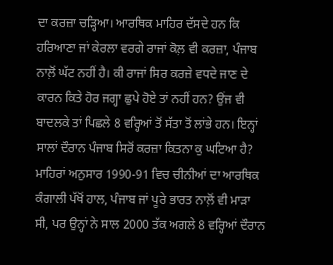ਦਾ ਕਰਜ਼ਾ ਚੜ੍ਹਿਆ। ਆਰਥਿਕ ਮਾਹਿਰ ਦੱਸਦੇ ਹਨ ਕਿ ਹਰਿਆਣਾ ਜਾਂ ਕੇਰਲਾ ਵਰਗੇ ਰਾਜਾਂ ਕੋਲ਼ ਵੀ ਕਰਜ਼ਾ, ਪੰਜਾਬ ਨਾਲ਼ੋਂ ਘੱਟ ਨਹੀਂ ਹੈ। ਕੀ ਰਾਜਾਂ ਸਿਰ ਕਰਜ਼ੇ ਵਧਦੇ ਜਾਣ ਦੇ ਕਾਰਨ ਕਿਤੇ ਹੋਰ ਜਗ੍ਹਾ ਛੁਪੇ ਹੋਏ ਤਾਂ ਨਹੀਂ ਹਨ? ਉਂਜ ਵੀ ਬਾਦਲਕੇ ਤਾਂ ਪਿਛਲੇ 8 ਵਰ੍ਹਿਆਂ ਤੋਂ ਸੱਤਾ ਤੋਂ ਲਾਂਭੇ ਹਨ। ਇਨ੍ਹਾਂ ਸਾਲਾਂ ਦੌਰਾਨ ਪੰਜਾਬ ਸਿਰੋਂ ਕਰਜ਼ਾ ਕਿਤਨਾ ਕੁ ਘਟਿਆ ਹੈ? ਮਾਹਿਰਾਂ ਅਨੁਸਾਰ 1990-91 ਵਿਚ ਚੀਨੀਆਂ ਦਾ ਆਰਥਿਕ ਕੰਗਾਲੀ ਪੱਖੋਂ ਹਾਲ, ਪੰਜਾਬ ਜਾਂ ਪੂਰੇ ਭਾਰਤ ਨਾਲ਼ੋਂ ਵੀ ਮਾੜਾ ਸੀ, ਪਰ ਉਨ੍ਹਾਂ ਨੇ ਸਾਲ 2000 ਤੱਕ ਅਗਲੇ 8 ਵਰ੍ਹਿਆਂ ਦੌਰਾਨ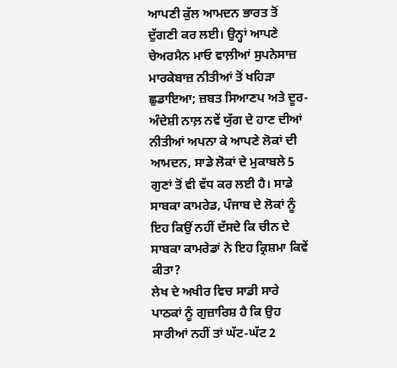ਆਪਣੀ ਕੁੱਲ ਆਮਦਨ ਭਾਰਤ ਤੋਂ ਦੁੱਗਣੀ ਕਰ ਲਈ। ਉਨ੍ਹਾਂ ਆਪਣੇ ਚੇਅਰਮੈਨ ਮਾਓ ਵਾਲ਼ੀਆਂ ਸੁਪਨੇਸਾਜ਼ ਮਾਰਕੇਬਾਜ਼ ਨੀਤੀਆਂ ਤੋਂ ਖਹਿੜਾ ਛੁਡਾਇਆ; ਜ਼ਬਤ ਸਿਆਣਪ ਅਤੇ ਦੂਰ-ਅੰਦੇਸ਼ੀ ਨਾਲ਼ ਨਵੇਂ ਯੁੱਗ ਦੇ ਹਾਣ ਦੀਆਂ ਨੀਤੀਆਂ ਅਪਨਾ ਕੇ ਆਪਣੇ ਲੋਕਾਂ ਦੀ ਆਮਦਨ, ਸਾਡੇ ਲੋਕਾਂ ਦੇ ਮੁਕਾਬਲੇ 5 ਗੁਣਾਂ ਤੋਂ ਵੀ ਵੱਧ ਕਰ ਲਈ ਹੈ। ਸਾਡੇ ਸਾਬਕਾ ਕਾਮਰੇਡ, ਪੰਜਾਬ ਦੇ ਲੋਕਾਂ ਨੂੰ ਇਹ ਕਿਉਂ ਨਹੀਂ ਦੱਸਦੇ ਕਿ ਚੀਨ ਦੇ ਸਾਬਕਾ ਕਾਮਰੇਡਾਂ ਨੇ ਇਹ ਕ੍ਰਿਸ਼ਮਾ ਕਿਵੇਂ ਕੀਤਾ?
ਲੇਖ ਦੇ ਅਖੀਰ ਵਿਚ ਸਾਡੀ ਸਾਰੇ ਪਾਠਕਾਂ ਨੂੰ ਗੁਜ਼ਾਰਿਸ਼ ਹੈ ਕਿ ਉਹ ਸਾਰੀਆਂ ਨਹੀਂ ਤਾਂ ਘੱਟ-ਘੱਟ 2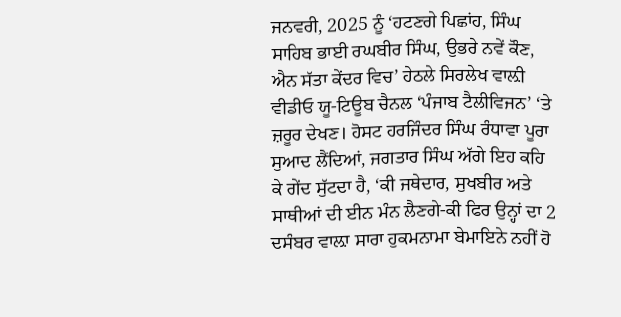ਜਨਵਰੀ, 2025 ਨੂੰ ‘ਹਟਣਗੇ ਪਿਛਾਂਹ, ਸਿੰਘ ਸਾਹਿਬ ਭਾਈ ਰਘਬੀਰ ਸਿੰਘ, ਉਭਰੇ ਨਵੇਂ ਕੌਣ, ਐਨ ਸੱਤਾ ਕੇਂਦਰ ਵਿਚ’ ਹੇਠਲੇ ਸਿਰਲੇਖ ਵਾਲ਼ੀ ਵੀਡੀਓ ਯੂ-ਟਿਊਬ ਚੈਨਲ ‘ਪੰਜਾਬ ਟੈਲੀਵਿਜਨ’ ‘ਤੇ ਜ਼ਰੂਰ ਦੇਖਣ। ਹੋਸਟ ਹਰਜਿੰਦਰ ਸਿੰਘ ਰੰਧਾਵਾ ਪੂਰਾ ਸੁਆਦ ਲੈਂਦਿਆਂ, ਜਗਤਾਰ ਸਿੰਘ ਅੱਗੇ ਇਹ ਕਹਿ ਕੇ ਗੇਂਦ ਸੁੱਟਦਾ ਹੈ, ‘ਕੀ ਜਥੇਦਾਰ, ਸੁਖਬੀਰ ਅਤੇ ਸਾਥੀਆਂ ਦੀ ਈਨ ਮੰਨ ਲੈਣਗੇ-ਕੀ ਫਿਰ ਉਨ੍ਹਾਂ ਦਾ 2 ਦਸੰਬਰ ਵਾਲ਼ਾ ਸਾਰਾ ਹੁਕਮਨਾਮਾ ਬੇਮਾਇਨੇ ਨਹੀਂ ਹੋ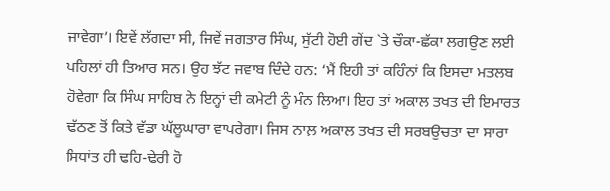ਜਾਵੇਗਾ’। ਇਵੇਂ ਲੱਗਦਾ ਸੀ, ਜਿਵੇਂ ਜਗਤਾਰ ਸਿੰਘ, ਸੁੱਟੀ ਹੋਈ ਗੇਂਦ `ਤੇ ਚੌਕਾ-ਛੱਕਾ ਲਗਉਣ ਲਈ ਪਹਿਲਾਂ ਹੀ ਤਿਆਰ ਸਨ। ਉਹ ਝੱਟ ਜਵਾਬ ਦਿੰਦੇ ਹਨ: ‘ਮੈਂ ਇਹੀ ਤਾਂ ਕਹਿੰਨਾਂ ਕਿ ਇਸਦਾ ਮਤਲਬ ਹੋਵੇਗਾ ਕਿ ਸਿੰਘ ਸਾਹਿਬ ਨੇ ਇਨ੍ਹਾਂ ਦੀ ਕਮੇਟੀ ਨੂੰ ਮੰਨ ਲਿਆ। ਇਹ ਤਾਂ ਅਕਾਲ ਤਖਤ ਦੀ ਇਮਾਰਤ ਢੱਠਣ ਤੋਂ ਕਿਤੇ ਵੱਡਾ ਘੱਲੂਘਾਰਾ ਵਾਪਰੇਗਾ। ਜਿਸ ਨਾਲ਼ ਅਕਾਲ ਤਖਤ ਦੀ ਸਰਬਉਚਤਾ ਦਾ ਸਾਰਾ ਸਿਧਾਂਤ ਹੀ ਢਹਿ-ਢੇਰੀ ਹੋ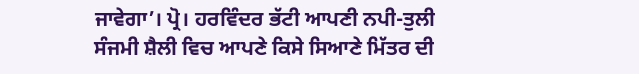ਜਾਵੇਗਾ’। ਪ੍ਰੋ। ਹਰਵਿੰਦਰ ਭੱਟੀ ਆਪਣੀ ਨਪੀ-ਤੁਲੀ ਸੰਜਮੀ ਸ਼ੈਲੀ ਵਿਚ ਆਪਣੇ ਕਿਸੇ ਸਿਆਣੇ ਮਿੱਤਰ ਦੀ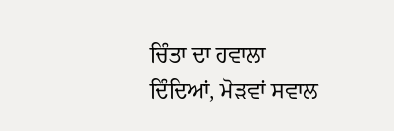ਚਿੰਤਾ ਦਾ ਹਵਾਲਾ ਦਿੰਦਿਆਂ, ਮੋੜਵਾਂ ਸਵਾਲ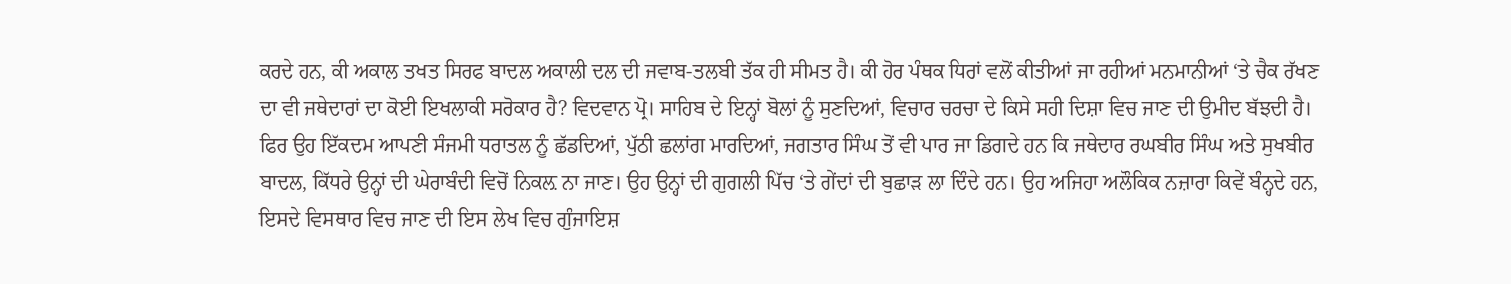ਕਰਦੇ ਹਨ, ਕੀ ਅਕਾਲ ਤਖਤ ਸਿਰਫ ਬਾਦਲ ਅਕਾਲੀ ਦਲ ਦੀ ਜਵਾਬ-ਤਲਬੀ ਤੱਕ ਹੀ ਸੀਮਤ ਹੈ। ਕੀ ਹੋਰ ਪੰਥਕ ਧਿਰਾਂ ਵਲੋਂ ਕੀਤੀਆਂ ਜਾ ਰਹੀਆਂ ਮਨਮਾਨੀਆਂ ‘ਤੇ ਚੈਕ ਰੱਖਣ ਦਾ ਵੀ ਜਥੇਦਾਰਾਂ ਦਾ ਕੋਈ ਇਖਲਾਕੀ ਸਰੋਕਾਰ ਹੈ? ਵਿਦਵਾਨ ਪ੍ਰੋ। ਸਾਹਿਬ ਦੇ ਇਨ੍ਹਾਂ ਬੋਲਾਂ ਨੂੰ ਸੁਣਦਿਆਂ, ਵਿਚਾਰ ਚਰਚਾ ਦੇ ਕਿਸੇ ਸਹੀ ਦਿਸ਼ਾ ਵਿਚ ਜਾਣ ਦੀ ਉਮੀਦ ਬੱਝਦੀ ਹੈ। ਫਿਰ ਉਹ ਇੱਕਦਮ ਆਪਣੀ ਸੰਜਮੀ ਧਰਾਤਲ ਨੂੰ ਛੱਡਦਿਆਂ, ਪੁੱਠੀ ਛਲਾਂਗ ਮਾਰਦਿਆਂ, ਜਗਤਾਰ ਸਿੰਘ ਤੋਂ ਵੀ ਪਾਰ ਜਾ ਡਿਗਦੇ ਹਨ ਕਿ ਜਥੇਦਾਰ ਰਘਬੀਰ ਸਿੰਘ ਅਤੇ ਸੁਖਬੀਰ ਬਾਦਲ, ਕਿੱਧਰੇ ਉਨ੍ਹਾਂ ਦੀ ਘੇਰਾਬੰਦੀ ਵਿਚੋਂ ਨਿਕਲ਼ ਨਾ ਜਾਣ। ਉਹ ਉਨ੍ਹਾਂ ਦੀ ਗੁਗਲੀ ਪਿੱਚ ‘ਤੇ ਗੇਂਦਾਂ ਦੀ ਬੁਛਾੜ ਲਾ ਦਿੰਦੇ ਹਨ। ਉਹ ਅਜਿਹਾ ਅਲੌਕਿਕ ਨਜ਼ਾਰਾ ਕਿਵੇਂ ਬੰਨ੍ਹਦੇ ਹਨ, ਇਸਦੇ ਵਿਸਥਾਰ ਵਿਚ ਜਾਣ ਦੀ ਇਸ ਲੇਖ ਵਿਚ ਗੁੰਜਾਇਸ਼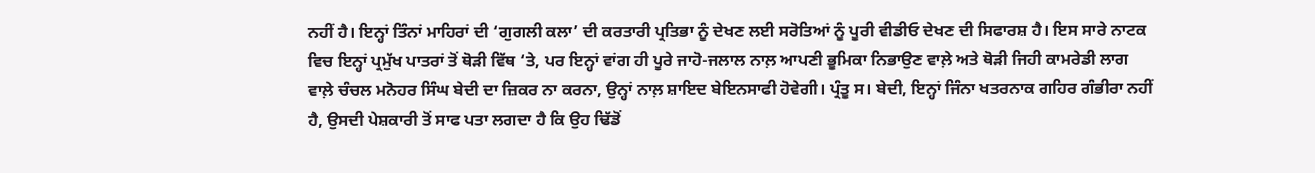ਨਹੀਂ ਹੈ। ਇਨ੍ਹਾਂ ਤਿੰਨਾਂ ਮਾਹਿਰਾਂ ਦੀ ‘ਗੁਗਲੀ ਕਲਾ’ ਦੀ ਕਰਤਾਰੀ ਪ੍ਰਤਿਭਾ ਨੂੰ ਦੇਖਣ ਲਈ ਸਰੋਤਿਆਂ ਨੂੰ ਪੂਰੀ ਵੀਡੀਓ ਦੇਖਣ ਦੀ ਸਿਫਾਰਸ਼ ਹੈ। ਇਸ ਸਾਰੇ ਨਾਟਕ ਵਿਚ ਇਨ੍ਹਾਂ ਪ੍ਰਮੁੱਖ ਪਾਤਰਾਂ ਤੋਂ ਥੋੜੀ ਵਿੱਥ ‘ਤੇ, ਪਰ ਇਨ੍ਹਾਂ ਵਾਂਗ ਹੀ ਪੂਰੇ ਜਾਹੋ-ਜਲਾਲ ਨਾਲ਼ ਆਪਣੀ ਭੂਮਿਕਾ ਨਿਭਾਉਣ ਵਾਲ਼ੇ ਅਤੇ ਥੋੜੀ ਜਿਹੀ ਕਾਮਰੇਡੀ ਲਾਗ ਵਾਲ਼ੇ ਚੰਚਲ ਮਨੋਹਰ ਸਿੰਘ ਬੇਦੀ ਦਾ ਜ਼ਿਕਰ ਨਾ ਕਰਨਾ, ਉਨ੍ਹਾਂ ਨਾਲ਼ ਸ਼ਾਇਦ ਬੇਇਨਸਾਫੀ ਹੋਵੇਗੀ। ਪ੍ਰੰਤੂ ਸ। ਬੇਦੀ, ਇਨ੍ਹਾਂ ਜਿੰਨਾ ਖਤਰਨਾਕ ਗਹਿਰ ਗੰਭੀਰਾ ਨਹੀਂ ਹੈ, ਉਸਦੀ ਪੇਸ਼ਕਾਰੀ ਤੋਂ ਸਾਫ ਪਤਾ ਲਗਦਾ ਹੈ ਕਿ ਉਹ ਢਿੱਡੋਂ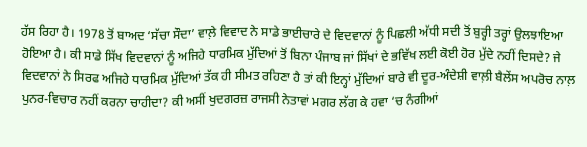ਹੱਸ ਰਿਹਾ ਹੈ। 1978 ਤੋਂ ਬਾਅਦ ‘ਸੱਚਾ ਸੌਦਾ’ ਵਾਲ਼ੇ ਵਿਵਾਦ ਨੇ ਸਾਡੇ ਭਾਈਚਾਰੇ ਦੇ ਵਿਦਵਾਨਾਂ ਨੂੰ ਪਿਛਲੀ ਅੱਧੀ ਸਦੀ ਤੋਂ ਬੁਰ੍ਹੀ ਤਰ੍ਹਾਂ ਉਲਝਾਇਆ ਹੋਇਆ ਹੈ। ਕੀ ਸਾਡੇ ਸਿੱਖ ਵਿਦਵਾਨਾਂ ਨੂੰ ਅਜਿਹੇ ਧਾਰਮਿਕ ਮੁੱਦਿਆਂ ਤੋਂ ਬਿਨਾ ਪੰਜਾਬ ਜਾਂ ਸਿੱਖਾਂ ਦੇ ਭਵਿੱਖ ਲਈ ਕੋਈ ਹੋਰ ਮੁੱਦੇ ਨਹੀਂ ਦਿਸਦੇ? ਜੇ ਵਿਦਵਾਨਾਂ ਨੇ ਸਿਰਫ ਅਜਿਹੇ ਧਾਰਮਿਕ ਮੁੱਦਿਆਂ ਤੱਕ ਹੀ ਸੀਮਤ ਰਹਿਣਾ ਹੈ ਤਾਂ ਕੀ ਇਨ੍ਹਾਂ ਮੁੱਦਿਆਂ ਬਾਰੇ ਵੀ ਦੂਰ-ਅੰਦੇਸ਼ੀ ਵਾਲ਼ੀ ਬੈਲੇਂਸ ਅਪਰੋਚ ਨਾਲ਼ ਪੁਨਰ-ਵਿਚਾਰ ਨਹੀਂ ਕਰਨਾ ਚਾਹੀਦਾ? ਕੀ ਅਸੀਂ ਖੁਦਗਰਜ਼ ਰਾਜਸੀ ਨੇਤਾਵਾਂ ਮਗਰ ਲੱਗ ਕੇ ਹਵਾ ‘ਚ ਨੰਗੀਆਂ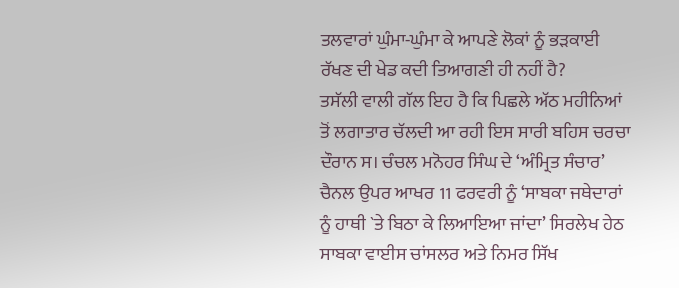ਤਲਵਾਰਾਂ ਘੁੰਮਾ-ਘੁੰਮਾ ਕੇ ਆਪਣੇ ਲੋਕਾਂ ਨੂੰ ਭੜਕਾਈ ਰੱਖਣ ਦੀ ਖੇਡ ਕਦੀ ਤਿਆਗਣੀ ਹੀ ਨਹੀਂ ਹੈ?
ਤਸੱਲੀ ਵਾਲੀ ਗੱਲ ਇਹ ਹੈ ਕਿ ਪਿਛਲੇ ਅੱਠ ਮਹੀਨਿਆਂ ਤੋਂ ਲਗਾਤਾਰ ਚੱਲਦੀ ਆ ਰਹੀ ਇਸ ਸਾਰੀ ਬਹਿਸ ਚਰਚਾ ਦੌਰਾਨ ਸ। ਚੰਚਲ ਮਨੋਹਰ ਸਿੰਘ ਦੇ ‘ਅੰਮ੍ਰਿਤ ਸੰਚਾਰ’ ਚੈਨਲ ਉਪਰ ਆਖਰ 11 ਫਰਵਰੀ ਨੂੰ ‘ਸਾਬਕਾ ਜਥੇਦਾਰਾਂ ਨੂੰ ਹਾਥੀ `ਤੇ ਬਿਠਾ ਕੇ ਲਿਆਇਆ ਜਾਂਦਾ’ ਸਿਰਲੇਖ ਹੇਠ ਸਾਬਕਾ ਵਾਈਸ ਚਾਂਸਲਰ ਅਤੇ ਨਿਮਰ ਸਿੱਖ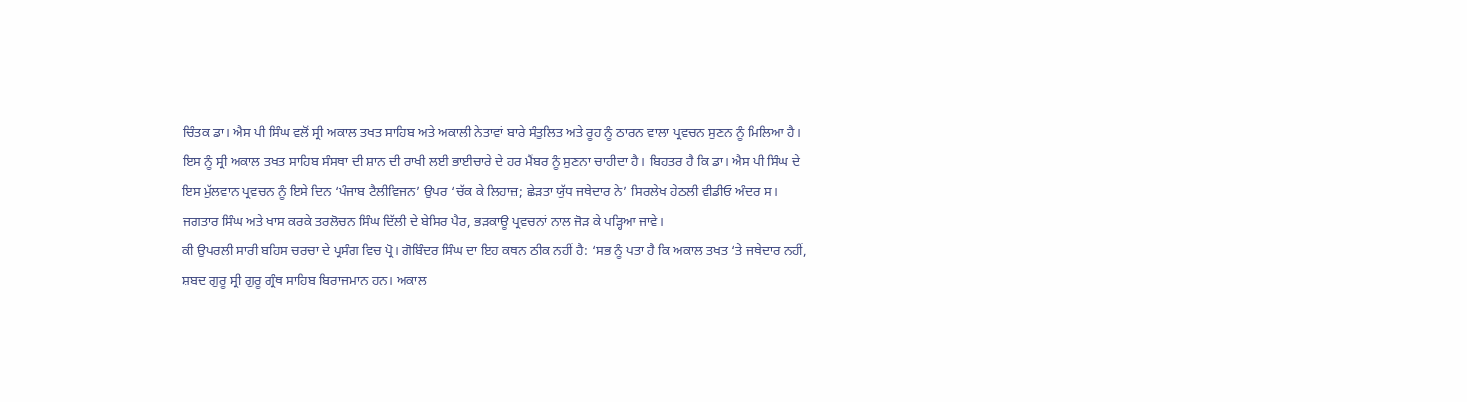ਚਿੰਤਕ ਡਾ। ਐਸ ਪੀ ਸਿੰਘ ਵਲੋਂ ਸ੍ਰੀ ਅਕਾਲ ਤਖਤ ਸਾਹਿਬ ਅਤੇ ਅਕਾਲੀ ਨੇਤਾਵਾਂ ਬਾਰੇ ਸੰਤੁਲਿਤ ਅਤੇ ਰੂਹ ਨੂੰ ਠਾਰਨ ਵਾਲਾ ਪ੍ਰਵਚਨ ਸੁਣਨ ਨੂੰ ਮਿਲਿਆ ਹੈ। ਇਸ ਨੂੰ ਸ੍ਰੀ ਅਕਾਲ ਤਖਤ ਸਾਹਿਬ ਸੰਸਥਾ ਦੀ ਸ਼ਾਨ ਦੀ ਰਾਖੀ ਲਈ ਭਾਈਚਾਰੇ ਦੇ ਹਰ ਮੈਂਬਰ ਨੂੰ ਸੁਣਨਾ ਚਾਹੀਦਾ ਹੈ। ਬਿਹਤਰ ਹੈ ਕਿ ਡਾ। ਐਸ ਪੀ ਸਿੰਘ ਦੇ ਇਸ ਮੁੱਲਵਾਨ ਪ੍ਰਵਚਨ ਨੂੰ ਇਸੇ ਦਿਨ ‘ਪੰਜਾਬ ਟੈਲੀਵਿਜਨ’ ਉਪਰ ‘ਚੱਕ ਕੇ ਲਿਹਾਜ਼; ਛੇੜਤਾ ਯੁੱਧ ਜਥੇਦਾਰ ਨੇ’ ਸਿਰਲੇਖ ਹੇਠਲੀ ਵੀਡੀਓ ਅੰਦਰ ਸ। ਜਗਤਾਰ ਸਿੰਘ ਅਤੇ ਖਾਸ ਕਰਕੇ ਤਰਲੋਚਨ ਸਿੰਘ ਦਿੱਲੀ ਦੇ ਬੇਸਿਰ ਪੈਰ, ਭੜਕਾਊ ਪ੍ਰਵਚਨਾਂ ਨਾਲ ਜੋੜ ਕੇ ਪੜ੍ਹਿਆ ਜਾਵੇ।
ਕੀ ਉਪਰਲੀ ਸਾਰੀ ਬਹਿਸ ਚਰਚਾ ਦੇ ਪ੍ਰਸੰਗ ਵਿਚ ਪ੍ਰੋ। ਗੋਬਿੰਦਰ ਸਿੰਘ ਦਾ ਇਹ ਕਥਨ ਠੀਕ ਨਹੀਂ ਹੈ: ‘ਸਭ ਨੂੰ ਪਤਾ ਹੈ ਕਿ ਅਕਾਲ ਤਖਤ ‘ਤੇ ਜਥੇਦਾਰ ਨਹੀਂ, ਸ਼ਬਦ ਗੁਰੂ ਸ੍ਰੀ ਗੁਰੂ ਗ੍ਰੰਥ ਸਾਹਿਬ ਬਿਰਾਜਮਾਨ ਹਨ। ਅਕਾਲ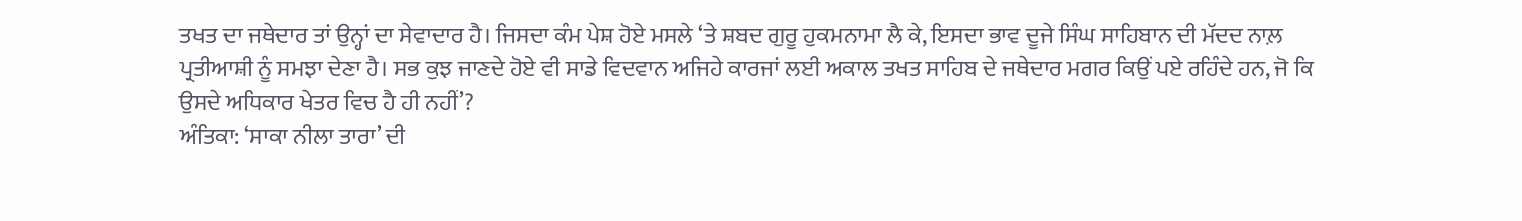ਤਖਤ ਦਾ ਜਥੇਦਾਰ ਤਾਂ ਉਨ੍ਹਾਂ ਦਾ ਸੇਵਾਦਾਰ ਹੈ। ਜਿਸਦਾ ਕੰਮ ਪੇਸ਼ ਹੋਏ ਮਸਲੇ ‘ਤੇ ਸ਼ਬਦ ਗੁਰੂ ਹੁਕਮਨਾਮਾ ਲੈ ਕੇ, ਇਸਦਾ ਭਾਵ ਦੂਜੇ ਸਿੰਘ ਸਾਹਿਬਾਨ ਦੀ ਮੱਦਦ ਨਾਲ਼ ਪ੍ਰਤੀਆਸ਼ੀ ਨੂੰ ਸਮਝਾ ਦੇਣਾ ਹੈ। ਸਭ ਕੁਝ ਜਾਣਦੇ ਹੋਏ ਵੀ ਸਾਡੇ ਵਿਦਵਾਨ ਅਜਿਹੇ ਕਾਰਜਾਂ ਲਈ ਅਕਾਲ ਤਖਤ ਸਾਹਿਬ ਦੇ ਜਥੇਦਾਰ ਮਗਰ ਕਿਉਂ ਪਏ ਰਹਿੰਦੇ ਹਨ, ਜੋ ਕਿ ਉਸਦੇ ਅਧਿਕਾਰ ਖੇਤਰ ਵਿਚ ਹੈ ਹੀ ਨਹੀਂ’?
ਅੰਤਿਕਾ: ‘ਸਾਕਾ ਨੀਲਾ ਤਾਰਾ’ ਦੀ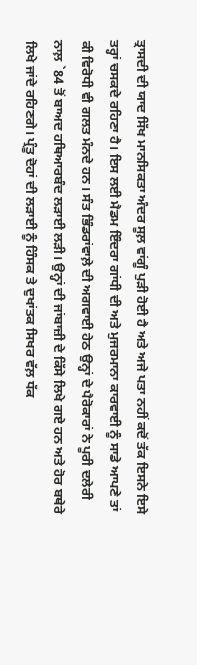ਤ੍ਰਾਸਦੀ ਦੀ ਯਾਦ ਸਿੱਖ ਮਾਨਸਿਕਤਾ ਅੰਦਰ ਸੂਲ਼ ਵਾਂਗੂੰ ਪੁੜੀ ਹੋਈ ਹੈ ਅਤੇ ਅਜੇ ਪਤਾ ਨਹੀਂ ਕਦੋਂ ਤੱਕ ਇਸਨੇ ਇਸੇ ਤਰ੍ਹਾਂ ਚਸਕਦੇ ਰਹਿਣਾ ਹੈ। ਇਸ ਲਈ ਮੈਡਮ ਇੰਦਰਾ ਗਾਂਧੀ ਦੀ ਅਤੇ ਮੁਜਰਮਾਨਾ ਕਾਰਵਾਈ ਨੂੰ ਸਾਡੇ ਆਪਣੇ ਤਾਂ ਕੀ ਵਿਰੋਧੀ ਵੀ ਗਲਤ ਮੰਨਦੇ ਹਨ। ਸੰਤ ਭਿੰਡਰਾਂਵਾਲ਼ੇ ਦੀ ਅਗਵਾਈ ਹੇਠ ਉਨ੍ਹਾਂ ਦੇ ਪੈਰੋਕਾਰਾਂ ਨੇ ਪੂਰੀ ਦਲੇਰੀ ਨਾਲ਼ `84 ਤੋਂ ਬਾਅਦ ਹਥਿਆਰਬੰਦ ਲੜਾਈ ਲੜੀ। ਉਨ੍ਹਾਂ ਦੀ ਜਾਂਬਾਜ਼ੀ ਦੇ ਕਿੱਸੇ ਲਿਖੇ ਗਏ ਹਨ ਅਤੇ ਹੋਰ ਬਥੇਰੇ ਲਿਖੇ ਜਾਂਦੇ ਰਹਿਣਗੇ। ਪ੍ਰੰਤੂ ਦੋਹਾਂ ਦੀ ਲੜਾਈ ਨੂੰ ਹਿੰਸਕ ਤੇ ਦੁਖਾਂਤਕ ਸਿਖਰ ਵੱਲ਼ ਧੱਕ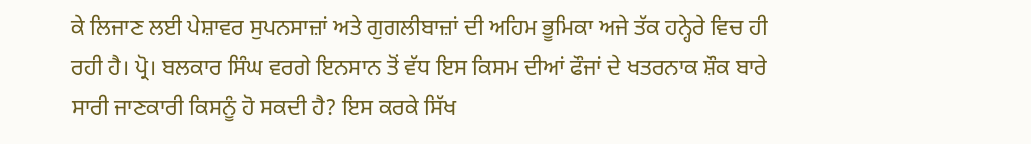ਕੇ ਲਿਜਾਣ ਲਈ ਪੇਸ਼ਾਵਰ ਸੁਪਨਸਾਜ਼ਾਂ ਅਤੇ ਗੁਗਲੀਬਾਜ਼ਾਂ ਦੀ ਅਹਿਮ ਭੂਮਿਕਾ ਅਜੇ ਤੱਕ ਹਨ੍ਹੇਰੇ ਵਿਚ ਹੀ ਰਹੀ ਹੈ। ਪ੍ਰੋ। ਬਲਕਾਰ ਸਿੰਘ ਵਰਗੇ ਇਨਸਾਨ ਤੋਂ ਵੱਧ ਇਸ ਕਿਸਮ ਦੀਆਂ ਫੌਜਾਂ ਦੇ ਖਤਰਨਾਕ ਸ਼ੌਕ ਬਾਰੇ ਸਾਰੀ ਜਾਣਕਾਰੀ ਕਿਸਨੂੰ ਹੋ ਸਕਦੀ ਹੈ? ਇਸ ਕਰਕੇ ਸਿੱਖ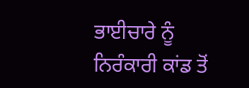ਭਾਈਚਾਰੇ ਨੂੰ ਨਿਰੰਕਾਰੀ ਕਾਂਡ ਤੋਂ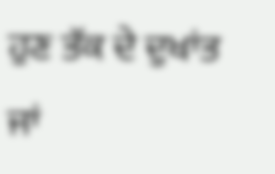ਹੁਣ ਤੱਕ ਦੇ ਦੁਖਾਂਤ ਜਾਂ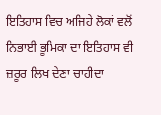ਇਤਿਹਾਸ ਵਿਚ ਅਜਿਹੇ ਲੋਕਾਂ ਵਲੋਂ ਨਿਭਾਈ ਭੂਮਿਕਾ ਦਾ ਇਤਿਹਾਸ ਵੀ ਜ਼ਰੂਰ ਲਿਖ ਦੇਣਾ ਚਾਹੀਦਾ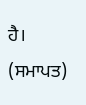ਹੈ। (ਸਮਾਪਤ)